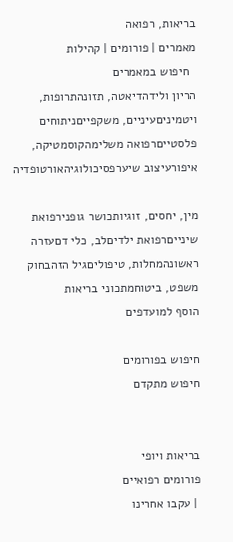בריאות, רפואה
מאמרים | פורומים | קהילות
  חיפוש במאמרים
הריון ולידהדיאטה, תזונהתרופות, ויטמיניםעיניים, משקפייםניתוחים פלסטייםרפואה משלימהקוסמטיקה, איפורעיצוב שיערפסיכולוגיהאורטופדיה

מין, יחסים, זוגיותכושר גופנירפואת שינייםרפואת ילדיםלב, כלי דםעזרה ראשונהמחלות, טיפוליםגיל הזהבחוק משפט, ביטוחמתכוני בריאות
הוסף למועדפים

חיפוש בפורומים
חיפוש מתקדם


בריאות ויופי
פורומים רפואיים
 | עקבו אחרינו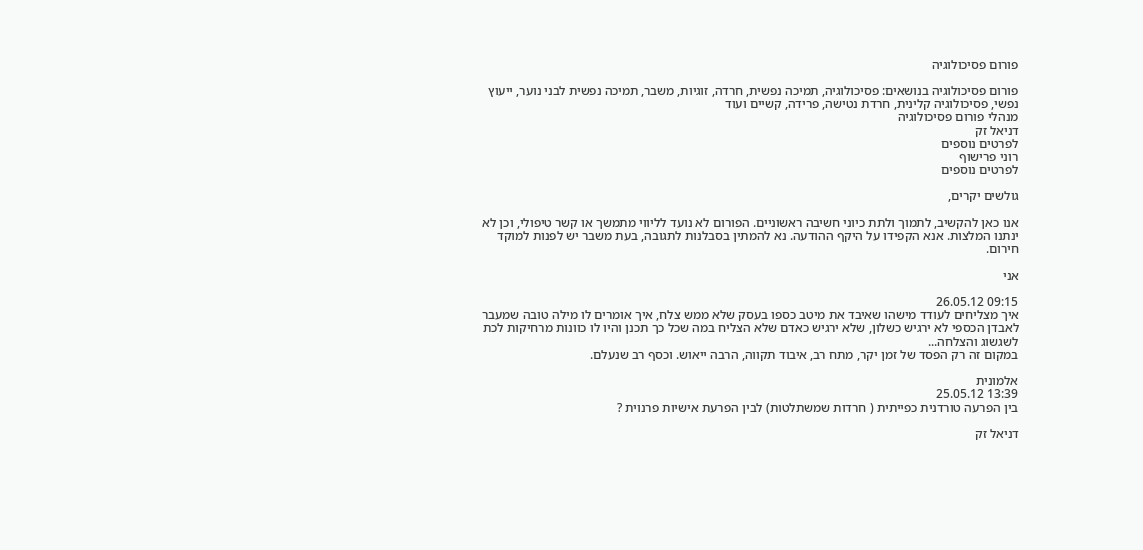פורום פסיכולוגיה

פורום פסיכולוגיה בנושאים: פסיכולוגיה, תמיכה נפשית, חרדה, זוגיות, משבר, תמיכה נפשית לבני נוער, ייעוץ נפשי, פסיכולוגיה קלינית, חרדת נטישה, פרידה, קשיים ועוד
מנהלי פורום פסיכולוגיה
דניאל זק
לפרטים נוספים
רוני פרישוף
לפרטים נוספים

גולשים יקרים,

אנו כאן להקשיב, לתמוך ולתת כיוני חשיבה ראשוניים. הפורום לא נועד לליווי מתמשך או קשר טיפולי, וכן לא ינתנו המלצות. אנא הקפידו על היקף ההודעה. נא להמתין בסבלנות לתגובה, בעת משבר יש לפנות למוקד חירום.

אני

09:15 26.05.12
איך מצליחים לעודד מישהו שאיבד את מיטב כספו בעסק שלא ממש צלח, איך אומרים לו מילה טובה שמעבר לאבדן הכספי לא ירגיש כשלון, שלא ירגיש כאדם שלא הצליח במה שכל כך תכנן והיו לו כוונות מרחיקות לכת לשגשוג והצלחה...
במקום זה רק הפסד של זמן יקר, מתח רב, איבוד תקווה, הרבה ייאוש. וכסף רב שנעלם.

אלמונית
13:39 25.05.12
בין הפרעה טורדנית כפייתית ( חרדות שמשתלטות) לבין הפרעת אישיות פרנוית ?

דניאל זק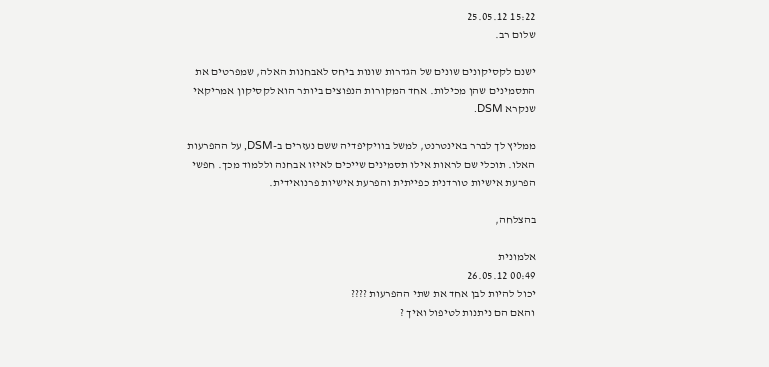15:22 25.05.12
שלום רב.

ישנם לקסיקונים שונים של הגדרות שונות ביחס לאבחנות האלה, שמפרטים את התסמינים שהן מכילות. אחד המקורות הנפוצים ביותר הוא לקסיקון אמריקאי שנקרא DSM.

ממליץ לך לברר באינטרנט, למשל בוויקיפדיה ששם נעזרים ב-DSM, על ההפרעות האלו. תוכלי שם לראות אילו תסמינים שייכים לאיזו אבחנה וללמוד מכך. חפשי הפרעת אישיות טורדנית כפייתית והפרעת אישיות פרנואידית.

בהצלחה,

אלמונית
00:49 26.05.12
יכול להיות לבן אחד את שתי ההפרעות ????
והאם הם ניתנות לטיפול ואיך ?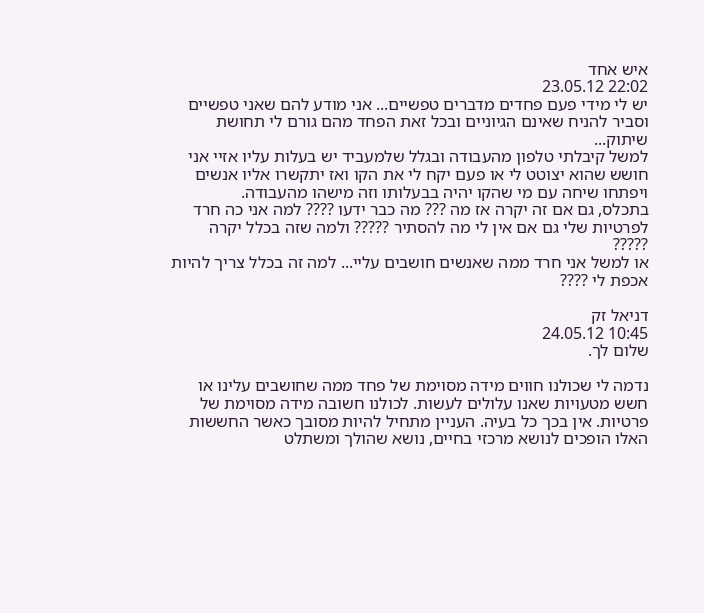איש אחד
22:02 23.05.12
יש לי מידי פעם פחדים מדברים טפשיים... אני מודע להם שאני טפשיים וסביר להניח שאינם הגיוניים ובכל זאת הפחד מהם גורם לי תחושת שיתוק...
למשל קיבלתי טלפון מהעבודה ובגלל שלמעביד יש בעלות עליו אזיי אני חושש שהוא יצוטט לי או פעם יקח לי את הקו ואז יתקשרו אליו אנשים ויפתחו שיחה עם מי שהקו יהיה בבעלותו וזה מישהו מהעבודה.
בתכלס, גם אם זה יקרה אז מה ??? מה כבר ידעו ???? למה אני כה חרד לפרטיות שלי גם אם אין לי מה להסתיר ????? ולמה שזה בכלל יקרה ?????
או למשל אני חרד ממה שאנשים חושבים עליי... למה זה בכלל צריך להיות אכפת לי ????

דניאל זק
10:45 24.05.12
שלום לך.

נדמה לי שכולנו חווים מידה מסוימת של פחד ממה שחושבים עלינו או חשש מטעויות שאנו עלולים לעשות. לכולנו חשובה מידה מסוימת של פרטיות. אין בכך כל בעיה. העניין מתחיל להיות מסובך כאשר החששות האלו הופכים לנושא מרכזי בחיים, נושא שהולך ומשתלט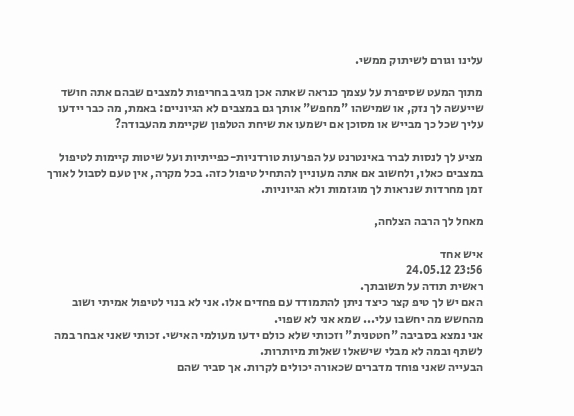עלינו וגורם לשיתוק ממשי.

מתוך המעט שסיפרת על עצמך כנראה שאתה אכן מגיב בחריפות למצבים שבהם אתה חושד שייעשה לך נזק, או שמישהו "מחפש" אותך גם במצבים לא הגיוניים: באמת, מה כבר יידעו עליך שכל כך מבייש או מסוכן אם ישמעו את שיחת הטלפון שקיימת מהעבודה?

מציע לך לנסות לברר באינטרנט על הפרעות טורדניות-כפייתיות ועל שיטות קיימות לטיפול במצבים כאלו, ולחשוב אם אתה מעוניין להתחיל טיפול כזה. בכל מקרה, אין טעם לסבול לאורך זמן מחרדות שנראות לך מוגזמות ולא הגיוניות.

מאחל לך הרבה הצלחה,

איש אחד
23:56 24.05.12
ראשית תודה על תשובתך.
האם יש לך טיפ קצר כיצד ניתן להתמודד עם פחדים אלו. אני לא בנוי לטיפול אמיתי ושוב מהחשש מה יחשבו עלי... שמא אני לא שפוי.
אני נמצא בסביבה "חטטנית" וזכותי שלא כולם ידעו מעולמי האישי. זכותי שאני אבחר במה לשתף ובמה לא מבלי שישאלו שאלות מיותרות.
הבעייה שאני פוחד מדברים שכאורה יכולים לקרות. אך סביר שהם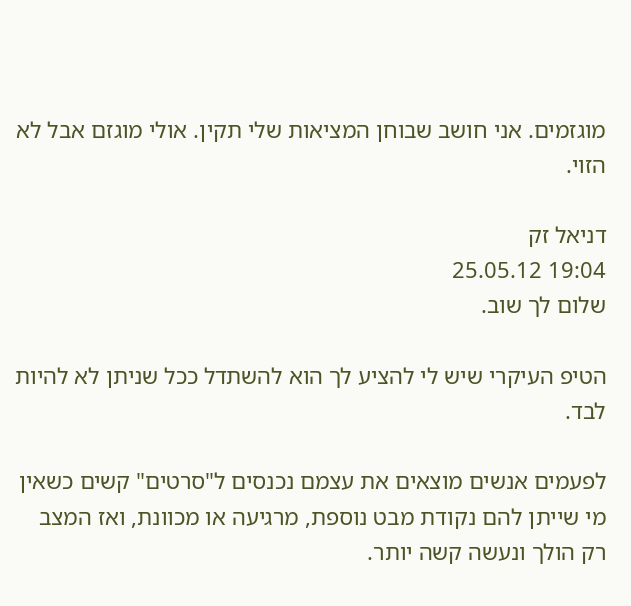מוגזמים. אני חושב שבוחן המציאות שלי תקין. אולי מוגזם אבל לא הזוי.

דניאל זק
19:04 25.05.12
שלום לך שוב.

הטיפ העיקרי שיש לי להציע לך הוא להשתדל ככל שניתן לא להיות לבד.

לפעמים אנשים מוצאים את עצמם נכנסים ל"סרטים" קשים כשאין מי שייתן להם נקודת מבט נוספת, מרגיעה או מכוונת, ואז המצב רק הולך ונעשה קשה יותר.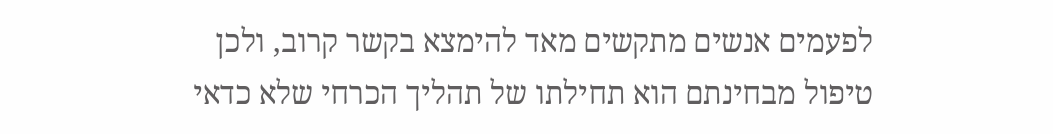לפעמים אנשים מתקשים מאד להימצא בקשר קרוב, ולכן טיפול מבחינתם הוא תחילתו של תהליך הכרחי שלא כדאי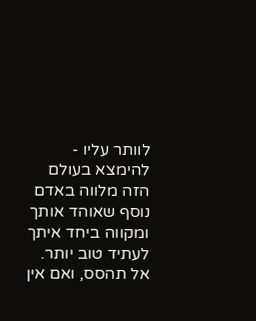לוותר עליו - להימצא בעולם הזה מלווה באדם נוסף שאוהד אותך ומקווה ביחד איתך לעתיד טוב יותר. אל תהסס, ואם אין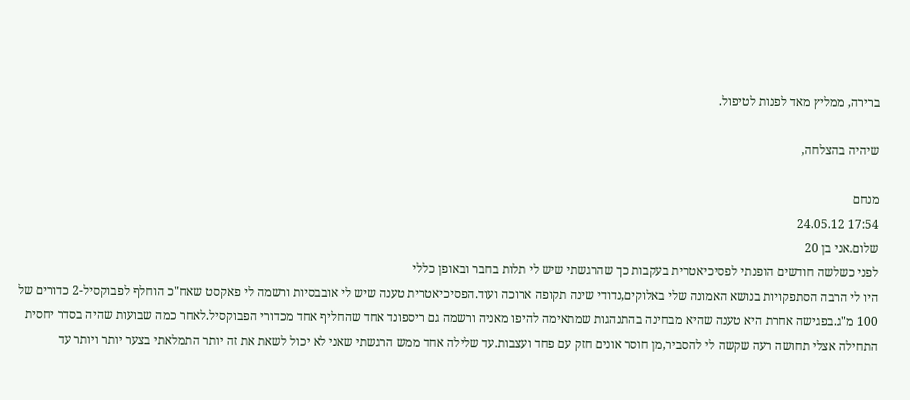ברירה, ממליץ מאד לפנות לטיפול.

שיהיה בהצלחה,

מנחם
17:54 24.05.12
שלום.אני בן 20
לפני כשלשה חודשים הופנתי לפסיכיאטרית בעקבות כך שהרגשתי שיש לי תלות בחבר ובאופן כללי
היו לי הרבה הסתפקויות בנושא האמונה שלי באלוקים,נדודי שינה תקופה ארוכה ועוד.הפסיכיאטרית טענה שיש לי אובבסיות ורשמה לי פאקסט שאח"כ הוחלף לפבוקסיל-2 כדורים של 100 מ"ג.בפגישה אחרת היא טענה שהיא מבחינה בהתנהגות שמתאימה להיפו מאניה ורשמה גם ריספונד אחד שהחליף אחד מכדורי הפבוקסיל.לאחר כמה שבועות שהיה בסדר יחסית התחילה אצלי תחושה רעה שקשה לי להסביר,מן חוסר אונים חזק עם פחד ועצבות.עד שלילה אחד ממש הרגשתי שאני לא יכול לשאת את זה יותר התמלאתי בצער יותר ויותר עד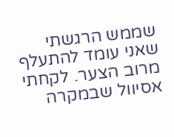שממש הרגשתי שאני עומד להתעלף מרוב הצער. לקחתי אסיוול שבמקרה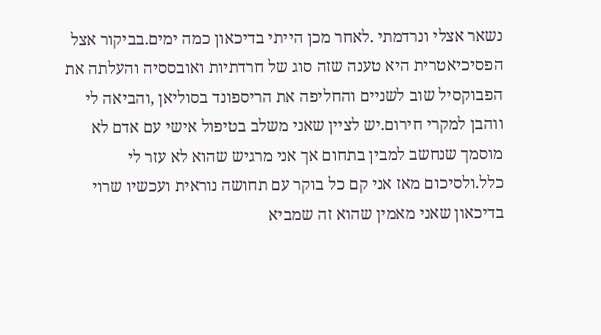נשאר אצלי ונרדמתי .לאחר מכן הייתי בדיכאון כמה ימים.בביקור אצל הפסיכיאטרית היא טענה שזה סוג של חרדתיות ואובססיה והעלתה את הפבוקסיל שוב לשניים והחליפה את הריספונד בסוליאן ,והביאה לי ווהבן למקרי חירום.יש לציין שאני משלב בטיפול אישי עם אדם לא מוסמך שנחשב למבין בתחום אך אני מרגיש שהוא לא עזר לי כלל.ולסיכום מאז אני קם כל בוקר עם תחושה נוראית ועכשיו שרוי בדיכאון שאני מאמין שהוא זה שמביא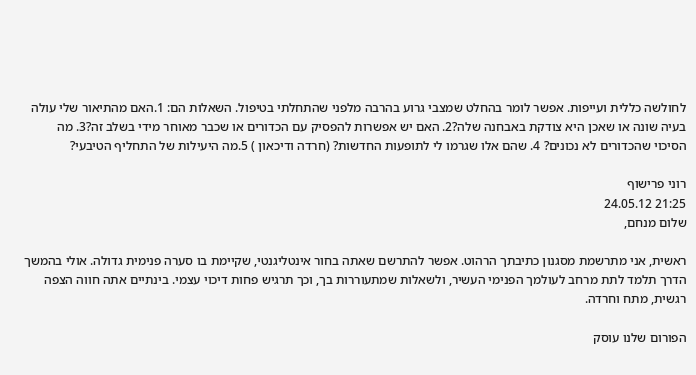לחולשה כללית ועייפות. אפשר לומר בהחלט שמצבי גרוע בהרבה מלפני שהתחלתי בטיפול. השאלות הם: 1.האם מהתיאור שלי עולה בעיה שונה או שאכן היא צודקת באבחנה שלה?2. האם יש אפשרות להפסיק עם הכדורים או שכבר מאוחר מידי בשלב זה?3. מה הסיכוי שהכדורים לא נכונים? 4. שהם אלו שגרמו לי לתופעות החדשות? (חרדה ודיכאון ) 5.מה היעילות של התחליף הטיבעי?

רוני פרישוף
21:25 24.05.12
שלום מנחם,

ראשית, אני מתרשמת מסגנון כתיבתך הרהוט. אפשר להתרשם שאתה בחור אינטליגנטי, שקיימת בו סערה פנימית גדולה. אולי בהמשך הדרך תלמד לתת מרחב לעולמך הפנימי העשיר, ולשאלות שמתעוררות בך, וכך תרגיש פחות דיכוי עצמי. בינתיים אתה חווה הצפה רגשית, מתח וחרדה.

הפורום שלנו עוסק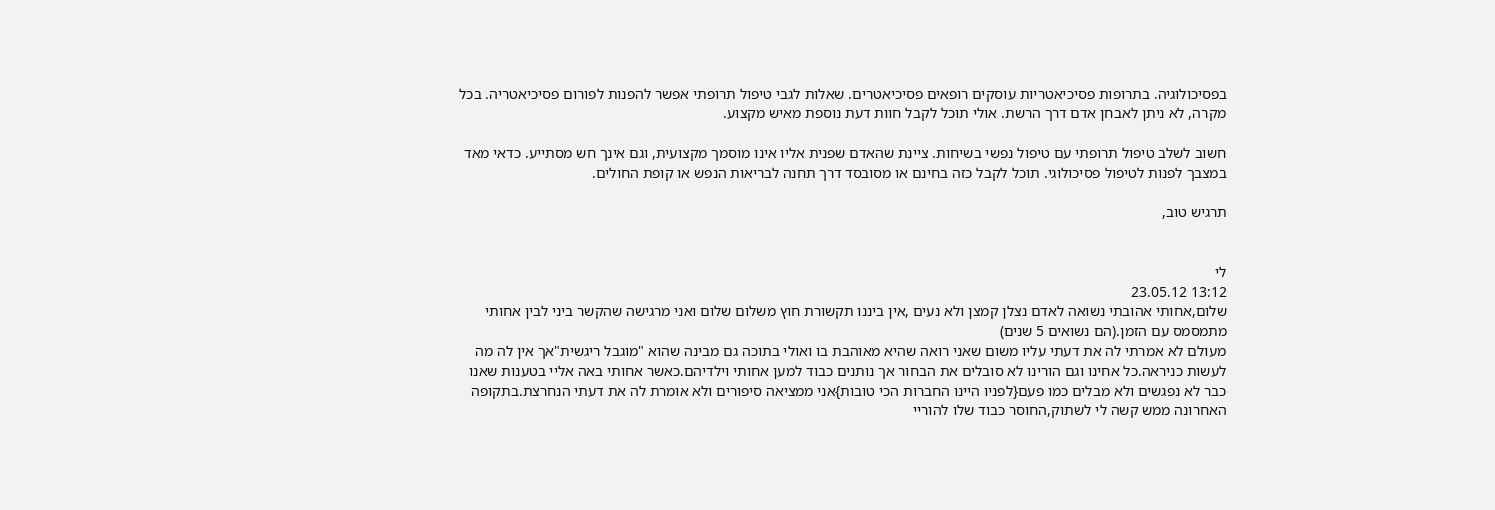בפסיכולוגיה. בתרופות פסיכיאטריות עוסקים רופאים פסיכיאטרים. שאלות לגבי טיפול תרופתי אפשר להפנות לפורום פסיכיאטריה. בכל מקרה, לא ניתן לאבחן אדם דרך הרשת. אולי תוכל לקבל חוות דעת נוספת מאיש מקצוע.

חשוב לשלב טיפול תרופתי עם טיפול נפשי בשיחות. ציינת שהאדם שפנית אליו אינו מוסמך מקצועית, וגם אינך חש מסתייע. כדאי מאד במצבך לפנות לטיפול פסיכולוגי. תוכל לקבל כזה בחינם או מסובסד דרך תחנה לבריאות הנפש או קופת החולים.

תרגיש טוב,


לי
13:12 23.05.12
שלום,אחותי אהובתי נשואה לאדם נצלן קמצן ולא נעים ,אין ביננו תקשורת חוץ משלום שלום ואני מרגישה שהקשר ביני לבין אחותי מתמסמס עם הזמן.(הם נשואים 5 שנים)
מעולם לא אמרתי לה את דעתי עליו משום שאני רואה שהיא מאוהבת בו ואולי בתוכה גם מבינה שהוא "מוגבל ריגשית"אך אין לה מה לעשות כניראה.כל אחינו וגם הורינו לא סובלים את הבחור אך נותנים כבוד למען אחותי וילדיהם.כאשר אחותי באה אליי בטענות שאנו כבר לא נפגשים ולא מבלים כמו פעם{לפניו היינו החברות הכי טובות}אני ממציאה סיפורים ולא אומרת לה את דעתי הנחרצת.בתקופה האחרונה ממש קשה לי לשתוק,החוסר כבוד שלו להוריי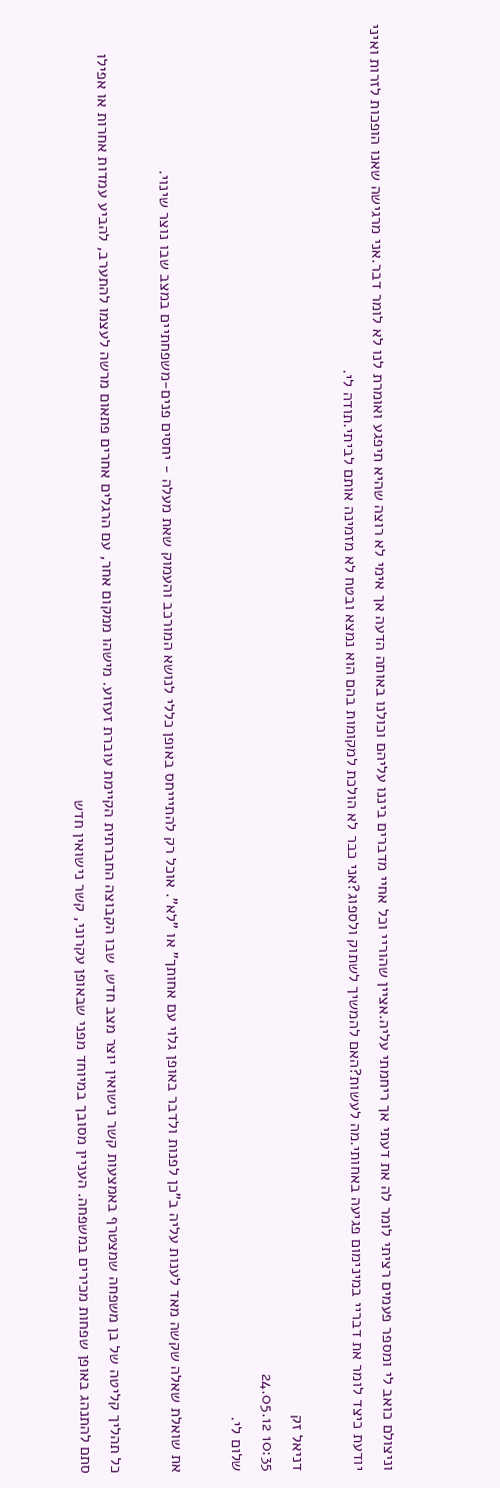וניצולם כואב לי ומספר פעמים רציתי לומר לה את דעתי אך ריחמתי עליה.אציין שהוריי וכל אחיי מדברים ביננו עליהם וכולנו באותה הדעה אך אימי לא רוצה שהיא תיפגע ואומרת לנו לא לומר דבר.אני מרגישה שאנו הופכות לזרות ואיני יודעת כיצד לומר את דבריי במינימום פגיעה באחותי.מה לעשות?האם להמשיך לשתוק ולספוג?אני כבר לא הולכת למקומות בהם הוא נמצא ובטח לא מזמינה אותם לביתי.תודה לי.

דניאל זק
10:35 24.05.12
שלום לי.

את שואלת שאלה שקשה מאד לענות עליה ב"כן לפנות ולדבר באופן גלוי עם אחותך" או "לא". אוכל רק להתיייחס באופן כללי לנושא המורכב והעמוק שאת מעלה - יחסים פנים-משפחתיים במצב שבו נוצר שינוי.

כל תהליך קליטה של בן משפחה שמצטרף באמצעות קשר נישואין יוצר מצב חדש, שבו הקבוצה החברתית הקיימת עוברת זעזוע. מישהו ממקום אחר, עם הרגלים אחרים פתאום מרשה לעצמו להתערב, להביע עמדות אחרות או אפילו סתם להתנהג באופן שפחות מכירים במשפחה. העניין מסובך במיוחד מפני שבאופן עקרוני, קשר נישואין חדש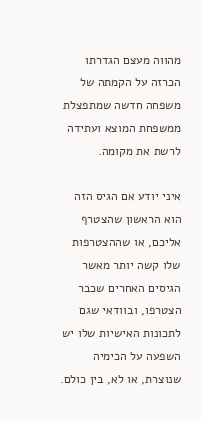מהווה מעצם הגדרתו הכרזה על הקמתה של משפחה חדשה שמתפצלת ממשפחת המוצא ועתידה לרשת את מקומה.

איני יודע אם הגיס הזה הוא הראשון שהצטרף אליכם, או שההצטרפות שלו קשה יותר מאשר הגיסים האחרים שכבר הצטרפו, ובוודאי שגם לתכונות האישיות שלו יש השפעה על הכימיה שנוצרת, או לא, בין כולם.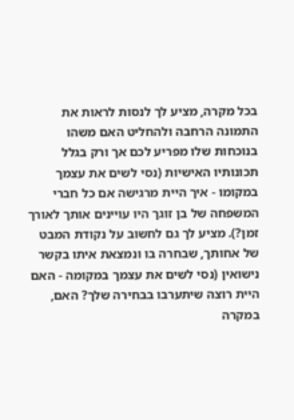בכל מקרה, מציע לך לנסות לראות את התמונה הרחבה ולהחליט האם משהו בנוכחות שלו מפריע לכם אך ורק בגלל תכונותיו האישיות (נסי לשים את עצמך במקומו - איך היית מרגישה אם כל חברי המשפחה של בן זוגך היו עויינים אותך לאורך זמן?). מציע לך גם לחשוב על נקודת המבט של אחותך, שבחרה בו ונמצאת איתו בקשר נישואין (נסי לשים את עצמך במקומה - האם היית רוצה שיתערבו בבחירה שלך? האם, במקרה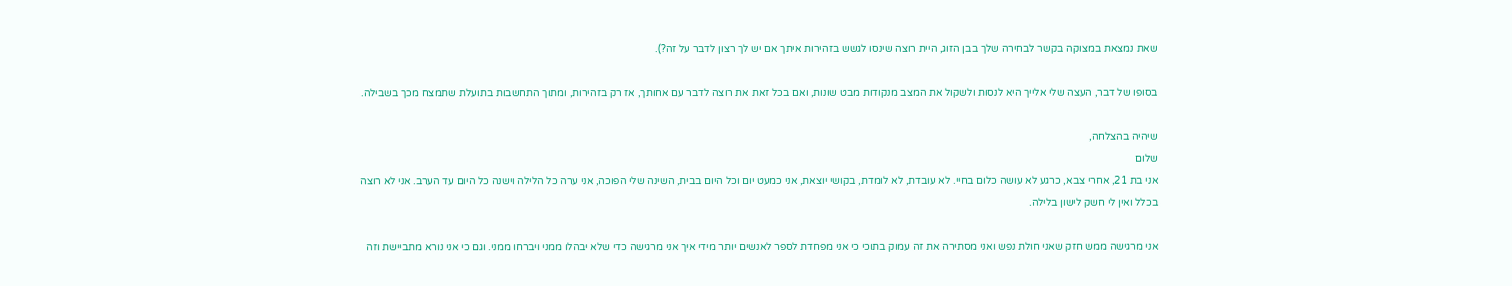שאת נמצאת במצוקה בקשר לבחירה שלך בבן הזוג, היית רוצה שינסו לגשש בזהירות איתך אם יש לך רצון לדבר על זה?).

בסופו של דבר, העצה שלי אלייך היא לנסות ולשקול את המצב מנקודות מבט שונות, ואם בכל זאת את רוצה לדבר עם אחותך, אז רק בזהירות, ומתוך התחשבות בתועלת שתמצח מכך בשבילה.

שיהיה בהצלחה,
שלום
אני בת 21, אחרי צבא, כרגע לא עושה כלום בחיי. לא עובדת, לא לומדת, בקושי יוצאת, אני כמעט יום וכל היום בבית, השינה שלי הפוכה, אני ערה כל הלילה וישנה כל היום עד הערב. אני לא רוצה בכלל ואין לי חשק לישון בלילה.

אני מרגישה ממש חזק שאני חולת נפש ואני מסתירה את זה עמוק בתוכי כי אני מפחדת לספר לאנשים יותר מידי איך אני מרגישה כדי שלא יבהלו ממני ויברחו ממני. וגם כי אני נורא מתביישת וזה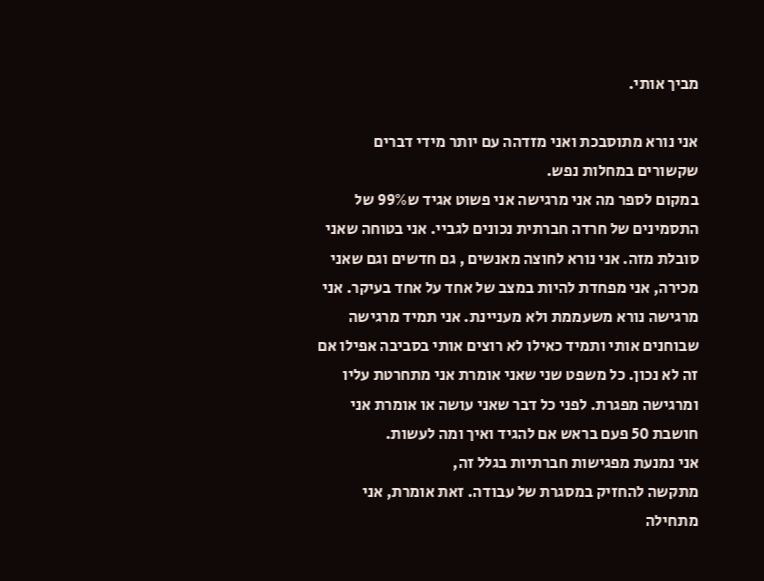מביך אותי.

אני נורא מתוסבכת ואני מזדהה עם יותר מידי דברים שקשורים במחלות נפש.
במקום לספר מה אני מרגישה אני פשוט אגיד ש99% של התסמינים של חרדה חברתית נכונים לגביי. אני בטוחה שאני סובלת מזה. אני נורא לחוצה מאנשים , גם חדשים וגם שאני מכירה, אני מפחדת להיות במצב של אחד על אחד בעיקר. אני מרגישה נורא משעממת ולא מעניינת. אני תמיד מרגישה שבוחנים אותי ותמיד כאילו לא רוצים אותי בסביבה אפילו אם זה לא נכון. כל משפט שני שאני אומרת אני מתחרטת עליו ומרגישה מפגרת. לפני כל דבר שאני עושה או אומרת אני חושבת 50 פעם בראש אם להגיד ואיך ומה לעשות.
אני נמנעת מפגישות חברתיות בגלל זה,
מתקשה להחזיק במסגרת של עבודה. זאת אומרת, אני מתחילה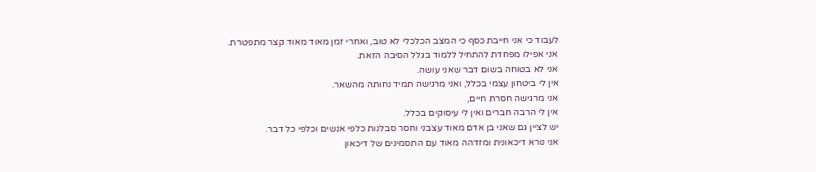לעבוד כי אני חייבת כסף כי המצב הכלכלי לא טוב, ואחרי זמן מאוד מאוד קצר מתפטרת.
אני אפילו מפחדת להתחיל ללמוד בגלל הסיבה הזאת.
אני לא בטוחה בשום דבר שאני עושה.
אין לי ביטחון עצמי בכלל, ואני מרגישה תמיד נחותה מהשאר.
אני מרגישה חסרת חיים,
אין לי הרבה חברים ואין לי עיסוקים בכלל.
יש לציין גם שאני בן אדם מאוד עצבני וחסר סבלנות כלפי אנשים וכלפי כל דבר.
אני נורא דיכאונית ומזדהה מאוד עם התסמינים של דיכאון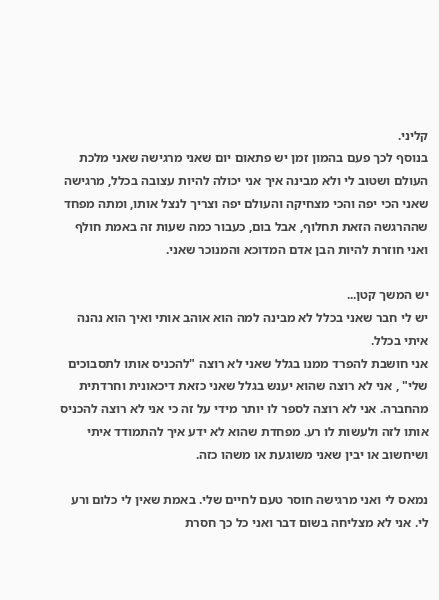קליני.
בנוסף לכך פעם בהמון זמן יש פתאום יום שאני מרגישה שאני מלכת העולם ושטוב לי ולא מבינה איך אני יכולה להיות עצובה בכלל, מרגישה שאני הכי יפה והכי מצחיקה והעולם יפה וצריך לנצל אותו, ומתה מפחד שההרגשה הזאת תחלוף, אבל בום, כעבור כמה שעות זה באמת חולף ואני חוזרת להיות הבן אדם המדוכא והמנוכר שאני.

יש המשך קטן...
יש לי חבר שאני בכלל לא מבינה למה הוא אוהב אותי ואיך הוא נהנה איתי בכלל.
אני חושבת להפרד ממנו בגלל שאני לא רוצה "להכניס אותו לתסבוכים שלי" , אני לא רוצה שהוא יענש בגלל שאני כזאת דיכאונית וחרדתית מהחברה. אני לא רוצה לספר לו יותר מידי על זה כי אני לא רוצה להכניס אותו לזה ולעשות לו רע. מפחדת שהוא לא ידע איך להתמודד איתי ושיחשוב או יבין שאני משוגעת או משהו כזה.

נמאס לי ואני מרגישה חוסר טעם לחיים שלי. באמת שאין לי כלום ורע לי. אני לא מצליחה בשום דבר ואני כל כך חסרת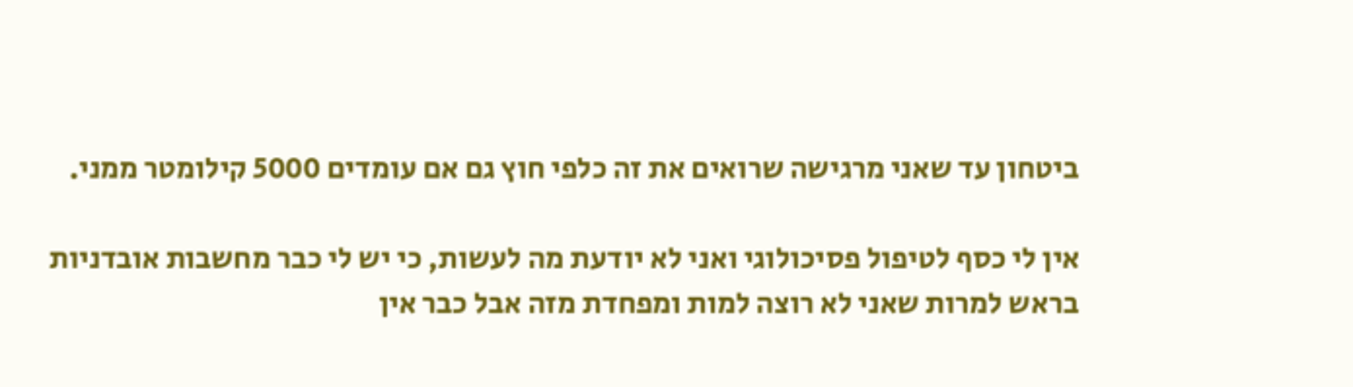ביטחון עד שאני מרגישה שרואים את זה כלפי חוץ גם אם עומדים 5000 קילומטר ממני.

אין לי כסף לטיפול פסיכולוגי ואני לא יודעת מה לעשות, כי יש לי כבר מחשבות אובדניות בראש למרות שאני לא רוצה למות ומפחדת מזה אבל כבר אין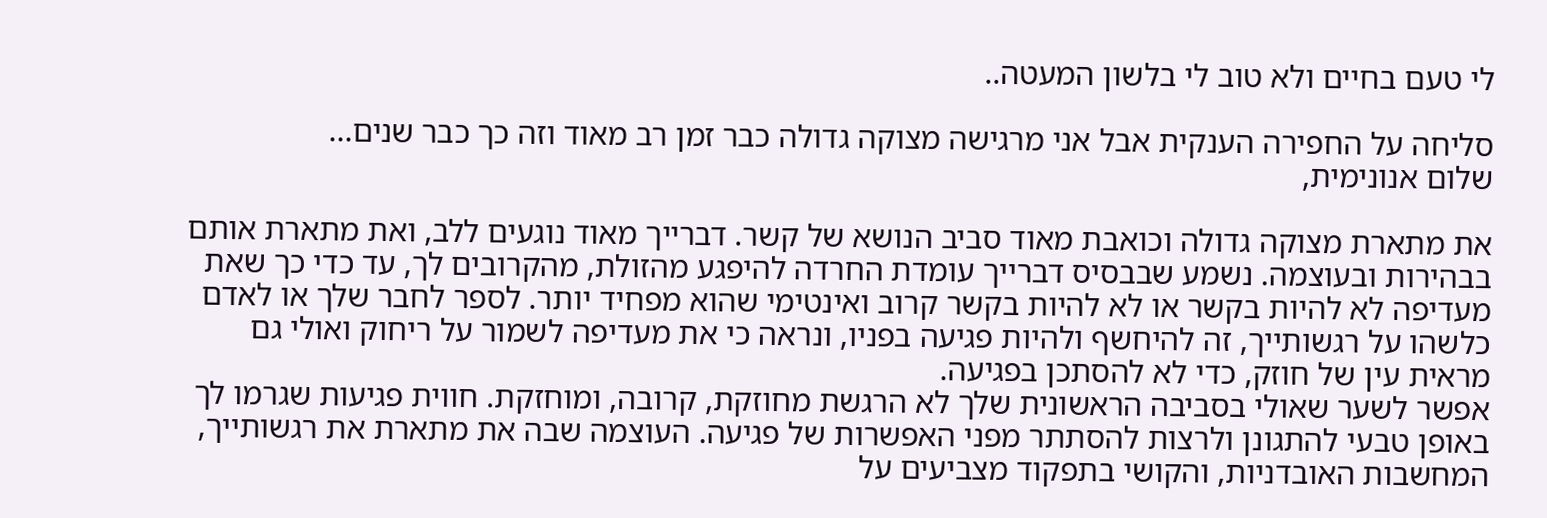לי טעם בחיים ולא טוב לי בלשון המעטה..

סליחה על החפירה הענקית אבל אני מרגישה מצוקה גדולה כבר זמן רב מאוד וזה כך כבר שנים...
שלום אנונימית,

את מתארת מצוקה גדולה וכואבת מאוד סביב הנושא של קשר. דברייך מאוד נוגעים ללב, ואת מתארת אותם בבהירות ובעוצמה. נשמע שבבסיס דברייך עומדת החרדה להיפגע מהזולת, מהקרובים לך, עד כדי כך שאת מעדיפה לא להיות בקשר או לא להיות בקשר קרוב ואינטימי שהוא מפחיד יותר. לספר לחבר שלך או לאדם כלשהו על רגשותייך, זה להיחשף ולהיות פגיעה בפניו, ונראה כי את מעדיפה לשמור על ריחוק ואולי גם מראית עין של חוזק, כדי לא להסתכן בפגיעה.
אפשר לשער שאולי בסביבה הראשונית שלך לא הרגשת מחוזקת, קרובה, ומוחזקת. חווית פגיעות שגרמו לך באופן טבעי להתגונן ולרצות להסתתר מפני האפשרות של פגיעה. העוצמה שבה את מתארת את רגשותייך, המחשבות האובדניות, והקושי בתפקוד מצביעים על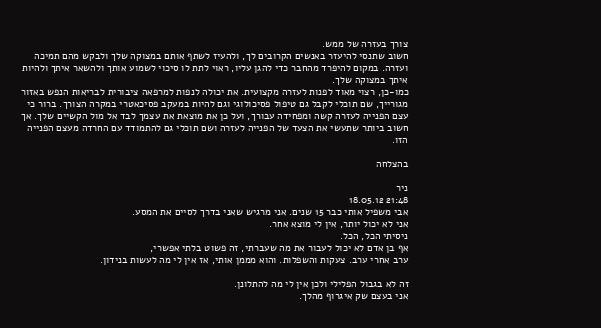צורך בעזרה של ממש.
חשוב שתנסי להיעזר באנשים הקרובים לך, ולהעיז לשתף אותם במצוקה שלך ולבקש מהם תמיכה ועזרה. במקום להיפרד מהחבר כדי להגן עליו, ראוי לתת לו סיכוי לשמוע אותך ולהשאר איתך ולהיות איתך במצוקה שלך.
כמו-כן, רצוי מאוד לפנות לעזרה מקצועית. את יכולה לנפות למרפאה ציבורית לבריאות הנפש באזור מגורייך, שם תוכלי לקבל גם טיפול פסיכולוגי וגם להיות במעקב פסיכאטרי במקרה הצורך. ברור כי עצם הפנייה לעזרה קשה ומפחידה עבורך, ועל כן את מוצאת את עצמך לבד אל מול הקשיים שלך. אך חשוב ביותר שתעשי את הצעד של הפנייה לעזרה ושם תוכלי גם להתמודד עם החרדה מעצם הפנייה הזו.

בהצלחה

ניר
21:48 18.05.12
אבי משפיל אותי כבר 15 שנים. אני מרגיש שאני בדרך לסיים את המסע.
אני לא יכול יותר, אין לי מוצא אחר.
ניסיתי הכל, הכל.
אף בן אדם לא יכול לעבור את מה שעברתי, זה פשוט בלתי אפשרי,
ערב אחרי ערב. צעקות והשפלות. והוא מממן אותי, אז אין לי מה לעשות בנידון.

זה לא בגבול הפלילי ולכן אין לי מה להתלונן.
אני בעצם שק איגרוף מהלך.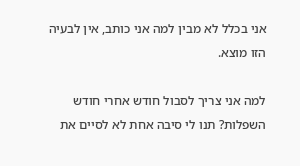אני בכלל לא מבין למה אני כותב, אין לבעיה הזו מוצא.

למה אני צריך לסבול חודש אחרי חודש השפלות? תנו לי סיבה אחת לא לסיים את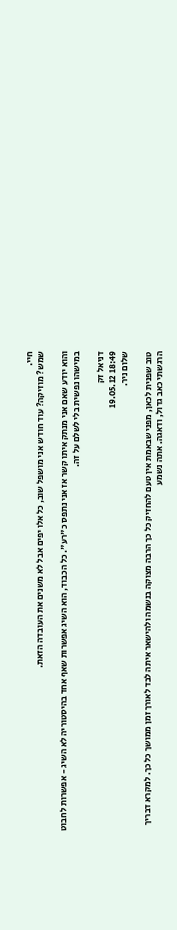חיי.
שמש? מוזיקה? עוד חודש אני מושפל שוב, כל אלו יפים אבל לא משנים את העובדה הזאת.

והוא יודע שאם אני מנתק איתו קשר אז אני נתפס כ"רע". כל הכבוד, הוא השיג אפשרות שאף אחד בהיסטוריה לא השיג - אפשרות לחבוט במישהו נפשית בלי לשלם על זה.

דניאל זק
18:49 19.05.12
שלום ניר.

טוב שפנית לכאן, מפני שבאמת אין טעם להחזיק כל כך הרבה מצוקה בנשמה ולהישאר איתה לבד לאורך זמן ממושך כל כך. למקרא דבריך הרגשתי כאב גדול, ודאגה. אתה נשמע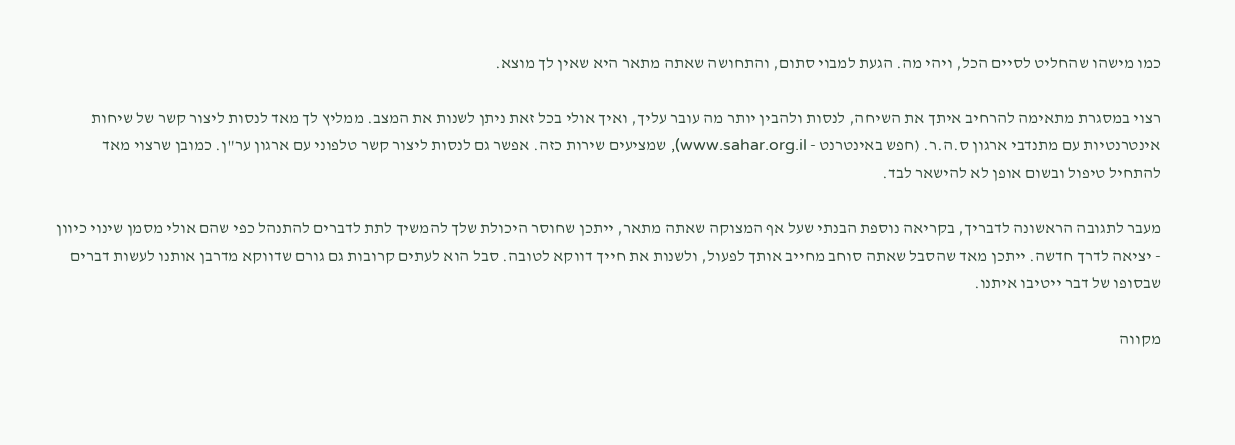כמו מישהו שהחליט לסיים הכל, ויהי מה. הגעת למבוי סתום, והתחושה שאתה מתאר היא שאין לך מוצא.

רצוי במסגרת מתאימה להרחיב איתך את השיחה, לנסות ולהבין יותר מה עובר עליך, ואיך אולי בכל זאת ניתן לשנות את המצב. ממליץ לך מאד לנסות ליצור קשר של שיחות אינטרנטיות עם מתנדבי ארגון ס.ה.ר. (חפש באינטרנט - www.sahar.org.il), שמציעים שירות כזה. אפשר גם לנסות ליצור קשר טלפוני עם ארגון ער"ן. כמובן שרצוי מאד להתחיל טיפול ובשום אופן לא להישאר לבד.

מעבר לתגובה הראשונה לדבריך, בקריאה נוספת הבנתי שעל אף המצוקה שאתה מתאר, ייתכן שחוסר היכולת שלך להמשיך לתת לדברים להתנהל כפי שהם אולי מסמן שינוי כיוון - יציאה לדרך חדשה. ייתכן מאד שהסבל שאתה סוחב מחייב אותך לפעול, ולשנות את חייך דווקא לטובה. סבל הוא לעתים קרובות גם גורם שדווקא מדרבן אותנו לעשות דברים שבסופו של דבר ייטיבו איתנו.

מקווה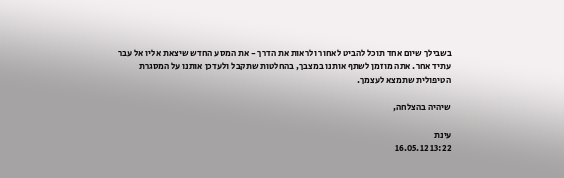בשבילך שיום אחד תוכל להביט לאחור ולראות את הדרך - את המסע החדש שיצאת אליו אל עבר עתיד אחר. אתה מוזמן לשתף אותנו במצבך, בהחלטות שתקבל ולעדכן אותנו על המסגרת הטיפולית שתמצא לעצמך.

שיהיה בהצלחה,

עינת
13:22 16.05.12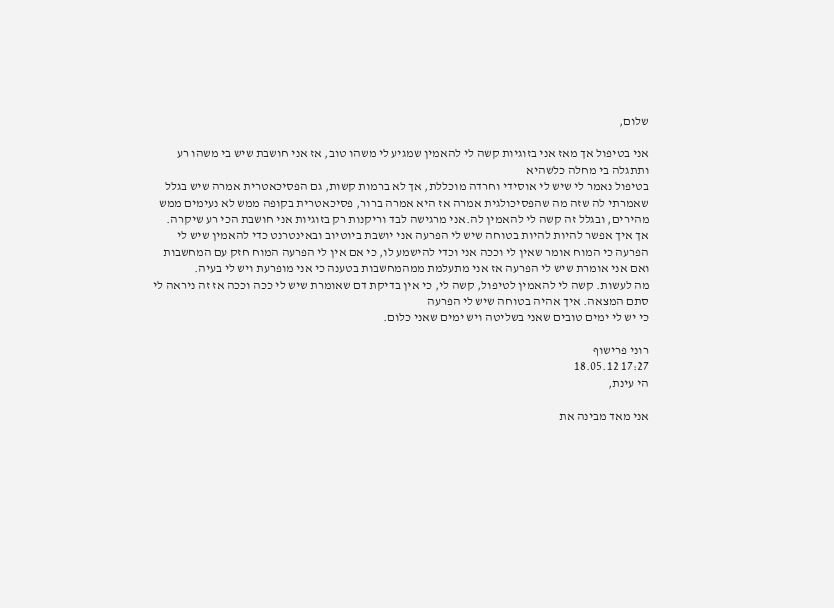שלום,

אני בטיפול אך מאז אני בזוגיות קשה לי להאמין שמגיע לי משהו טוב, אז אני חושבת שיש בי משהו רע ותתגלה בי מחלה כלשהיא
בטיפול נאמר לי שיש לי אוסידי וחרדה מוכללת, אך לא ברמות קשות, גם הפסיכאטרית אמרה שיש בגלל שאמרתי לה שזה מה שהפסיכולגית אמרה אז היא אמרה ברור, פסיכאטרית בקופה ממש לא נעימים ממש מהירים, ובגלל זה קשה לי להאמין לה.אני מרגישה לבד וריקנות רק בזוגיות אני חושבת הכי רע שיקרה.
אך איך אפשר להיות להיות בטוחה שיש לי הפרעה אני יושבת ביוטיוב ובאינטרנט כדי להאמין שיש לי הפרעה כי המוח אומר שאין לי וככה אני וכדי להישמע לו, כי אם אין לי הפרעה המוח חזק עם המחשבות ואם אני אומרת שיש לי הפרעה אז אני מתעלמת ממהמחשבות בטענה כי אני מופרעת ויש לי בעיה.
מה לעשות. קשה לי להאמין לטיפול, קשה לי, כי אין בדיקת דם שאומרת שיש לי ככה וככה אז זה ניראה לי סתם המצאה. איך אהיה בטוחה שיש לי הפרעה
כי יש לי ימים טובים שאני בשליטה ויש ימים שאני כלום.

רוני פרישוף
17:27 18.05.12
הי עינת,

אני מאד מבינה את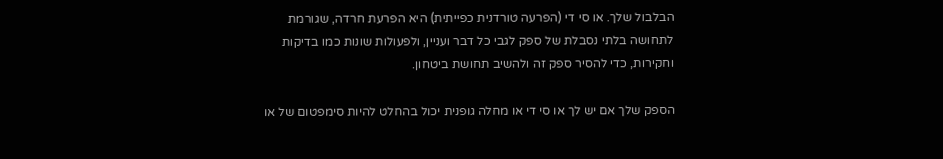הבלבול שלך. או סי די (הפרעה טורדנית כפייתית) היא הפרעת חרדה, שגורמת לתחושה בלתי נסבלת של ספק לגבי כל דבר ועניין, ולפעולות שונות כמו בדיקות וחקירות, כדי להסיר ספק זה ולהשיב תחושת ביטחון.

הספק שלך אם יש לך או סי די או מחלה גופנית יכול בהחלט להיות סימפטום של או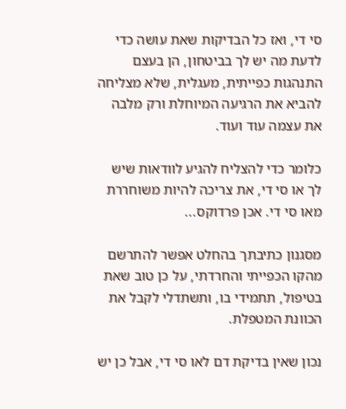סי די, ואז כל הבדיקות שאת עושה כדי לדעת מה יש לך בביטחון, הן בעצם התנהגות כפייתית, מעגלית, שלא מצליחה להביא את הרגיעה המיוחלת ורק מלבה את עצמה עוד ועוד.

כלומר כדי להצליח להגיע לוודאות שיש לך או סי די, את צריכה להיות משוחררת מאו סי די. אכן פרדוקס...

מסגנון כתיבתך בהחלט אפשר להתרשם מהקו הכפייתי והחרדתי, על כן טוב שאת בטיפול, תתמידי בו, ותשתדלי לקבל את הכוונת המטפלת.

נכון שאין בדיקת דם לאו סי די, אבל כן יש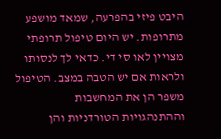היבט פיזי בהפרעה, שמאד מושפע מתרופות. יש היום טיפול תרופתי מצויין לאו סי די. כדאי לך לנסותו ולראות אם יש הטבה במצב. הטיפול משפר הן את המחשבות וההתנהגויות הטורדניות והן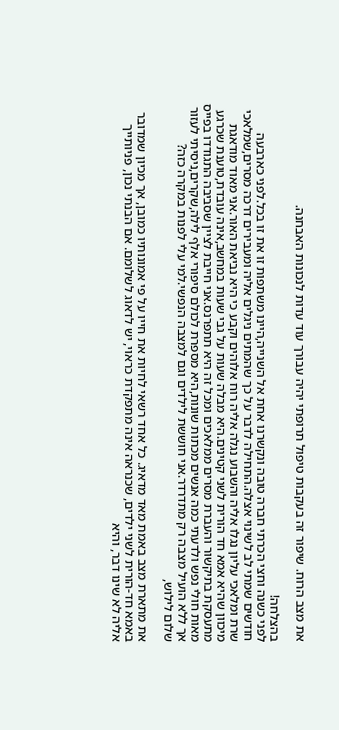את מצב הרוח. שיפור זה בעקבות טיפול תרופתי יהיה עבורך עוד עדות לנכונות האבחנה.

בהצלחה!
לפני כשנה וחצי הכרתי חברה טובה ונקשרנו אחת אל השנייה,היינו משתפות זו את זו בכל.לפני כארבעה חודשים שמתי לב לשינוי אצלה.התחילה לדבר על כך שהמתים ניגלים אליה ומעבירים דרכה מסרים,שמלאכי שרת ומלאכי עליון נגלו אליה והשבוע נגלה אליה רוח אלוהים וקבע כי היא נביאת האור.אני מאוד מודאגת מיכוון שהיא אמא חד הורית לשני קטינים.היא מבלה שעות על גבי שעות במחשב,אינה עובדת,טוענת שכרגע מתעסקת בתיקשור והעברת מסרים ממלאכים ומכל זה היא תתפרנס.אני חייבת לציין שסביבה התגודדו בפייס מאות חולי נפש ולדעתי כמה אנשים מכתות שונות,היא מספרת לכולם סיפורי אלף לילה,שקרים,ניסיתי לעזור אך ללא הועיל מצבה רק מתדרדר.אני חוששת לילדים וגם למצבה הנפשי.למי עלי לפנות במקרה כזה?
שלום לילוש,

את מתארת מצב באמת מאד מדאיג. כל אחד רשאי לחיות את חייו על פי אמונותיו כמובן, אך מכיון שמדובר באמא חד-הורית לשני ילדים, שכנראה אינה מתפקדת כראוי, יש לדאוג לשלומם. אם הבנתי נכון, פניותייך אליה לא שינו דבר, והיא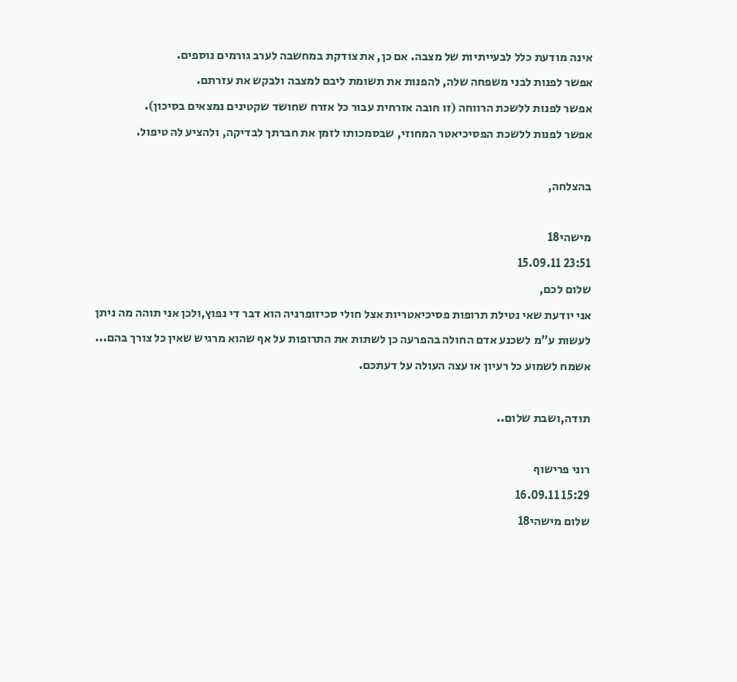אינה מודעת כלל לבעייתיות של מצבה. אם כן, את צודקת במחשבה לערב גורמים נוספים.
אפשר לפנות לבני משפחה שלה, להפנות את תשומת ליבם למצבה ולבקש את עזרתם.
אפשר לפנות ללשכת הרווחה (זו חובה אזרחית עבור כל אזרח שחושד שקטינים נמצאים בסיכון).
אפשר לפנות ללשכת הפסיכיאטר המחוזי, שבסמכותו לזמן את חברתך לבדיקה, ולהציע לה טיפול.

בהצלחה,

מישהי18
23:51 15.09.11
שלום לכם,
אני יודעת שאי נטילת תרופות פסיכיאטריות אצל חולי סכיזופרניה הוא דבר די נפוץ,ולכן אני תוהה מה ניתן לעשות ע"מ לשכנע אדם החולה בהפרעה כן לשתות את התרופות על אף שהוא מרגיש שאין כל צורך בהם...
אשמח לשמוע כל רעיון או עצה העולה על דעתכם.

תודה,ושבת שלום..

רוני פרישוף
15:29 16.09.11
שלום מישהי18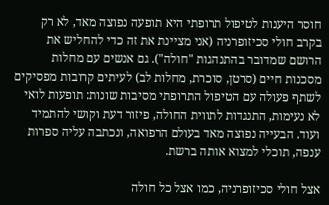חוסר היענות לטיפול תרופתי היא תופעה נפוצה מאד, לא רק בקרב חולי סכיזופרניה (אני מציינת את זה כדי להחליש את הרושם שמדובר בהתנהגות "חולה"). גם אנשים עם מחלות מסכנות חיים (סרטן, סוכרת, מחלות לב) לעיתים קרובות מפסיקים לשתף פעולה עם הטיפול התרופתי מסיבות שונות: תופעות לואי לא נעימות, התנגדות לתווית החולה, פיזור דעת וקושי להתמיד ועוד. הבעייה נפוצה מאד בעולם הרפואה, ונכתבה עליה ספרות ענפה, תוכלי למצוא אותה ברשת.

אצל חולי סכיזופרניה, כמו אצל כל חולה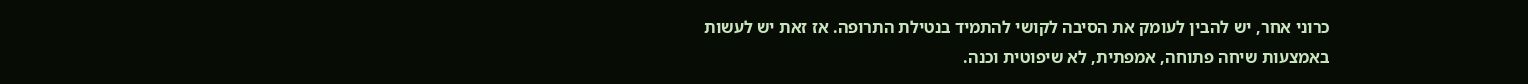כרוני אחר, יש להבין לעומק את הסיבה לקושי להתמיד בנטילת התרופה. אז זאת יש לעשות באמצעות שיחה פתוחה, אמפתית, לא שיפוטית וכנה.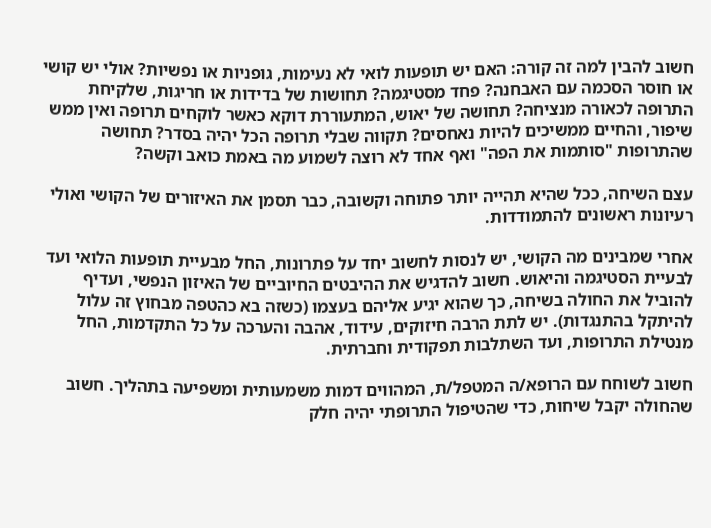חשוב להבין למה זה קורה: האם יש תופעות לואי לא נעימות, גופניות או נפשיות? אולי יש קושי או חוסר הסכמה עם האבחנה? פחד מסטיגמה? תחושות של בדידות או חריגות, שלקיחת התרופה לכאורה מנציחה? תחושה של יאוש, המתעוררת דוקא כאשר לוקחים תרופה ואין ממש שיפור, והחיים ממשיכים להיות נאחסים? תקווה שבלי תרופה הכל יהיה בסדר? תחושה שהתרופות "סותמות את הפה" ואף אחד לא רוצה לשמוע מה באמת כואב וקשה?

עצם השיחה, ככל שהיא תהייה יותר פתוחה וקשובה, כבר תסמן את האיזורים של הקושי ואולי רעיונות ראשונים להתמודדות.

אחרי שמבינים מה הקושי, יש לנסות לחשוב יחד על פתרונות, החל מבעיית תופעות הלואי ועד לבעיית הסטיגמה והיאוש. חשוב להדגיש את ההיבטים החיוביים של האיזון הנפשי, ועדיף להוביל את החולה בשיחה, כך שהוא יגיע אליהם בעצמו (כשזה בא כהטפה מבחוץ זה עלול להיתקל בהתנגדות). יש לתת הרבה חיזוקים, עידוד, אהבה והערכה על כל התקדמות, החל מנטילת התרופות, ועד השתלבות תפקודית וחברתית.

חשוב לשוחח עם הרופא/ה המטפל/ת, המהווים דמות משמעותית ומשפיעה בתהליך. חשוב שהחולה יקבל שיחות, כדי שהטיפול התרופתי יהיה חלק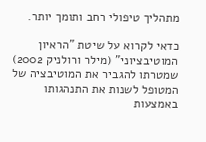מתהליך טיפולי רחב ותומך יותר.

כדאי לקרוא על שיטת "הראיון המוטיבציוני" (מילר ורולניק 2002) שמטרתו להגביר את המוטיבציה של המטופל לשנות את התנהגותו באמצעות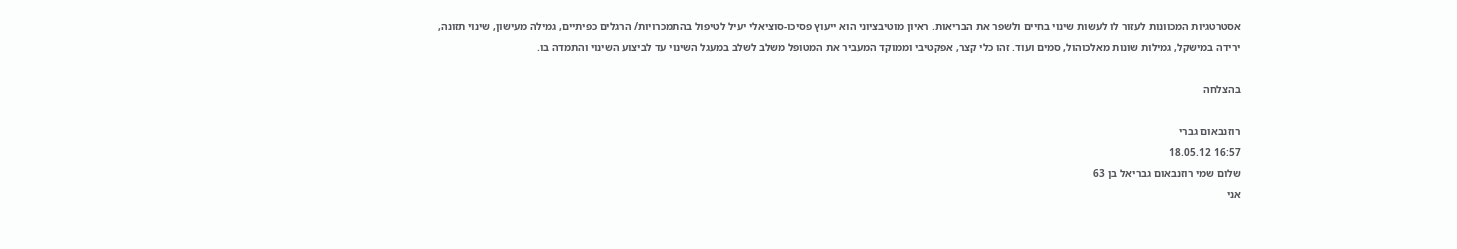אסטרטגיות המכוונות לעזור לו לעשות שינוי בחיים ולשפר את הבריאות. ראיון מוטיבציוני הוא ייעוץ פסיכו-סוציאלי יעיל לטיפול בהתמכרויות/ הרגלים כפיתיים, גמילה מעישון, שינוי תזונה, ירידה במישקל, גמילות שונות מאלכוהול, סמים ועוד. זהו כלי קצר, אפקטיבי וממוקד המעביר את המטופל משלב לשלב במעגל השינוי עד לביצוע השינוי והתמדה בו.

בהצלחה

רוזנבאום גברי
16:57 18.05.12
שלום שמי רוזנבאום גבריאל בן 63
אני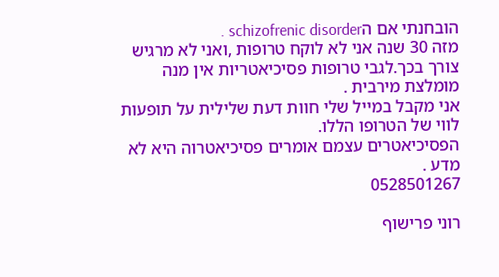הובחנתי אם הschizofrenic disorder .
מזה 30 שנה אני לא לוקח טרופות ,ואני לא מרגיש צורך בכך.לגבי טרופות פסיכיאטריות אין מנה מומלצת מירבית .
אני מקבל במייל שלי חוות דעת שלילית על תופעות לווי של הטרופו הללו.
הפסיכיאטרים עצמם אומרים פסיכיאטרוה היא לא מדע .
0528501267

רוני פרישוף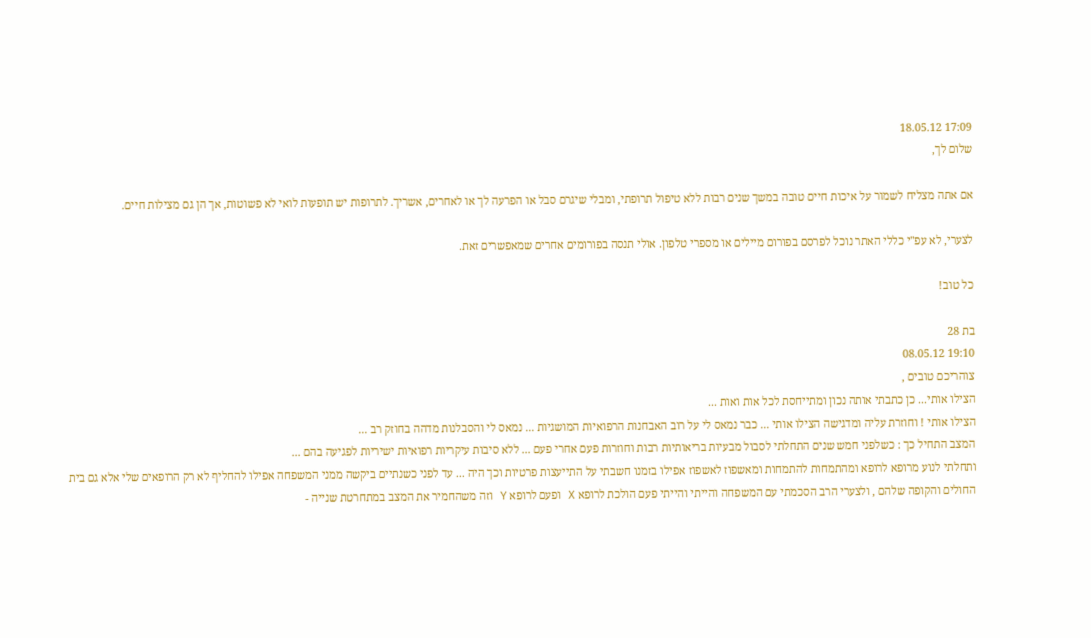17:09 18.05.12
שלום לך,

אם אתה מצליח לשמור על איכות חיים טובה במשך שנים רבות ללא טיפול תרופתי, ומבלי שיגרם סבל או הפרעה לך או לאחרים, אשריך. לתרופות יש תופעות לואי לא פשוטות, אך הן גם מצילות חיים.

לצערי, לא עפ"י כללי האתר נוכל לפרסם בפורום מיילים או מספרי טלפון. אולי תנסה בפורומים אחרים שמאפשרים זאת.

כל טוב!

בת 28
19:10 08.05.12
צוהריכם טובים ,
הצילו אותי... כן כתבתי אותה נכון ומתייחסת לכל אות ואות ...
הצילו אותי ! וחוזרת עליה ומדגישה הצילו אותי ... כבר נמאס לי על רוב האבחנות הרפואיות המושגיות ... נמאס לי והסבלנות מדהה בחוזק רב ...
המצב התחיל כך : כשלפני חמש שנים התחלתי לסבול מבעיות בריאותיות רבות וחוזרות פעם אחרי פעם ... ללא סיבות עיקריות רפואיות ישיריות לפגיעה בהם ...
ותחלתי לנוע מרופא לרופא ומהתמחות להתמחות ומאשפוז לאשפוז אפילו בזמנו חשבתי על התייעצות פרטיות וכך היה ... עד לפני כשנתיים ביקשה ממני המשפחה אפילו להחליף לא רק הרופאים שלי אלא גם בית החולים והקופה שלהם , ולצערי הרב הסכמתי עם המשפחה והייתי והייתי פעם הולכת לרופא X ופעם לרופא Y וזה משהחמיר את המצב במתחרטת שנייה -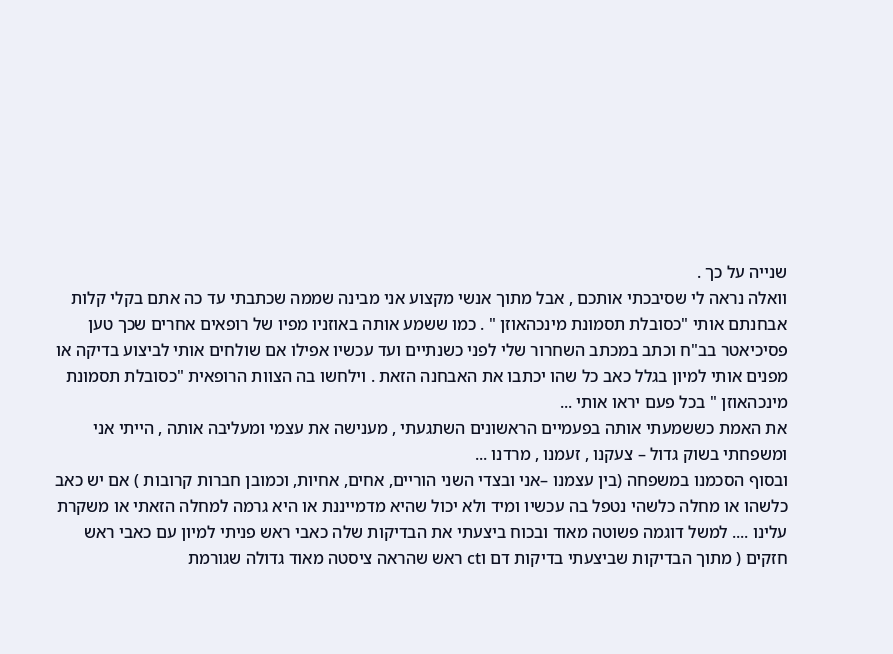שנייה על כך .
וואלה נראה לי שסיבכתי אותכם , אבל מתוך אנשי מקצוע אני מבינה שממה שכתבתי עד כה אתם בקלי קלות אבחנתם אותי "כסובלת תסמונת מינכהאוזן " . כמו ששמע אותה באוזניו מפיו של רופאים אחרים שכך טען פסיכיאטר בב"ח וכתב במכתב השחרור שלי לפני כשנתיים ועד עכשיו אפילו אם שולחים אותי לביצוע בדיקה או מפנים אותי למיון בגלל כאב כל שהו יכתבו את האבחנה הזאת . וילחשו בה הצוות הרופאית "כסובלת תסמונת מינכהאוזן " בכל פעם יראו אותי ...
את האמת כששמעתי אותה בפעמיים הראשונים השתגעתי , מענישה את עצמי ומעליבה אותה , הייתי אני ומשפחתי בשוק גדול – צעקנו , זעמנו , מרדנו ...
ובסוף הסכמנו במשפחה (בין עצמנו –אני ובצדי השני הוריים, אחים, אחיות, וכמובן חברות קרובות ) אם יש כאב כלשהו או מחלה כלשהי נטפל בה עכשיו ומיד ולא יכול שהיא מדמייננת או היא גרמה למחלה הזאתי או משקרת עלינו .... למשל דוגמה פשוטה מאוד ובכוח ביצעתי את הבדיקות שלה כאבי ראש פניתי למיון עם כאבי ראש חזקים ( מתוך הבדיקות שביצעתי בדיקות דם וct ראש שהראה ציסטה מאוד גדולה שגורמת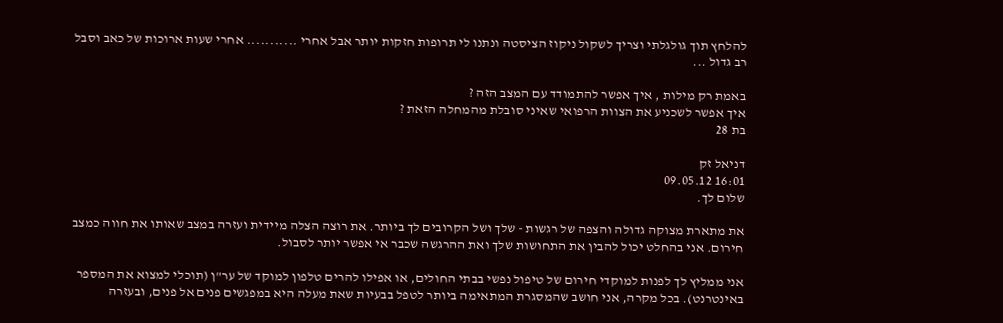להלחץ תוך גולגלתי וצריך לשקול ניקוז הציסטה ונתנו לי תרופות חזקות יותר אבל אחרי ........... אחרי שעות ארוכות של כאב וסבל רב גדול ...

באמת רק מילות , איך אפשר להתמודד עם המצב הזה ?
איך אפשר לשכניע את הצוות הרפואי שאיני סובלת מהמחלה הזאת ?
בת 28

דניאל זק
16:01 09.05.12
שלום לך.

את מתארת מצוקה גדולה והצפה של רגשות - שלך ושל הקרובים לך ביותר. את רוצה הצלה מיידית ועזרה במצב שאותו את חווה כמצב חירום. אני בהחלט יכול להבין את התחושות שלך ואת ההרגשה שכבר אי אפשר יותר לסבול.

אני ממליץ לך לפנות למוקדי חירום של טיפול נפשי בבתי החולים, או אפילו להרים טלפון למוקד של ער"ן (תוכלי למצוא את המספר באינטרנט). בכל מקרה, אני חושב שהמסגרת המתאימה ביותר לטפל בבעיות שאת מעלה היא במפגשים פנים אל פנים, ובעזרה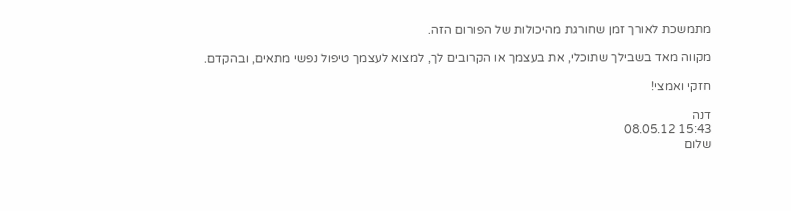מתמשכת לאורך זמן שחורגת מהיכולות של הפורום הזה.

מקווה מאד בשבילך שתוכלי, את בעצמך או הקרובים לך, למצוא לעצמך טיפול נפשי מתאים, ובהקדם.

חזקי ואמצי!

דנה
15:43 08.05.12
שלום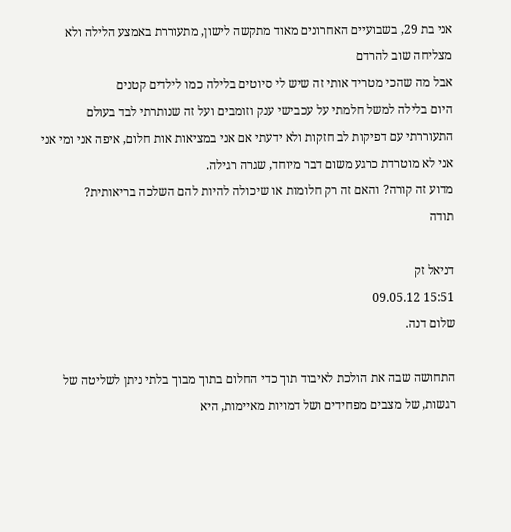אני בת 29, בשבועיים האחרונים מאוד מתקשה לישון, מתעוררת באמצע הלילה ולא מצליחה שוב להרדם
אבל מה שהכי מטריד אותי זה שיש לי סיוטים בלילה כמו לילדים קטנים
היום בלילה למשל חלמתי על עכבישי ענק וזומבים ועל זה שנותרתי לבד בעולם
התעוררתי עם דפיקות לב חזקות ולא ידעתי אם אני במציאות אות חלום, איפה אני ומי אני
אני לא מוטרדת כרגע משום דבר מיוחד, שגרה רגילה.
מדוע זה קורה? והאם זה רק חלומות או שיכולה להיות להם השלכה בריאותית?
תודה

דניאל זק
15:51 09.05.12
שלום דנה.

התחושה שבה את הולכת לאיבוד תוך כדי החלום בתוך מבוך בלתי ניתן לשליטה של רגשות, של מצבים מפחידים ושל דמויות מאיימות, היא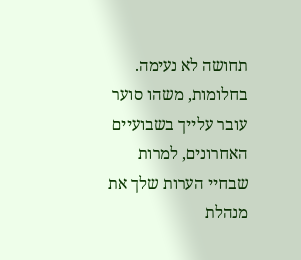תחושה לא נעימה. בחלומות, משהו סוער עובר עלייך בשבועיים האחרונים, למרות שבחיי הערות שלך את מנהלת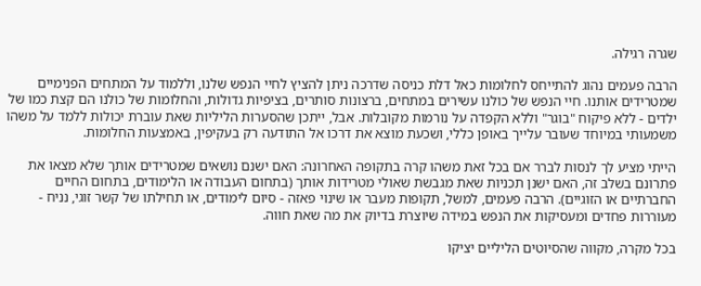שגרה רגילה.

הרבה פעמים נהוג להתייחס לחלומות כאל דלת כניסה שדרכה ניתן להציץ לחיי הנפש שלנו, וללמוד על המתחים הפנימיים שמטרידים אותנו. חיי הנפש של כולנו עשירים במתחים, ברצונות סותרים, בציפיות גדולות, והחלומות של כולנו הם קצת כמו של ילדים - ללא פיקוח "בוגר" וללא הקפדה על נורמות מקובלות. אבל, ייתכן שהסערות הליליות שאת עוברת יכולות ללמד על משהו משמעותי במיוחד שעובר עלייך באופן כללי, ושכעת מוצא את דרכו אל התודעה רק בעקיפין, באמצעות החלומות.

הייתי מציע לך לנסות לברר אם בכל זאת משהו קרה בתקופה האחרונה: האם ישנם נושאים שמטרידים אותך שלא מצאו את פתרונם בשלב זה, האם ישנן תכניות שאת מגבשת שאולי מטרידות אותך (בתחום העבודה או הלימודים, בתחום החיים החברתיים או הזוגיים). הרבה פעמים, למשל, תקופות מעבר או שינוי פאזה - סיום לימודים, או תחילתו של קשר זוגי, נניח - מעוררות פחדים ומעסיקות את הנפש במידה שיוצרת בדיוק את מה שאת חווה.

בכל מקרה, מקווה שהסיוטים הליליים יציקו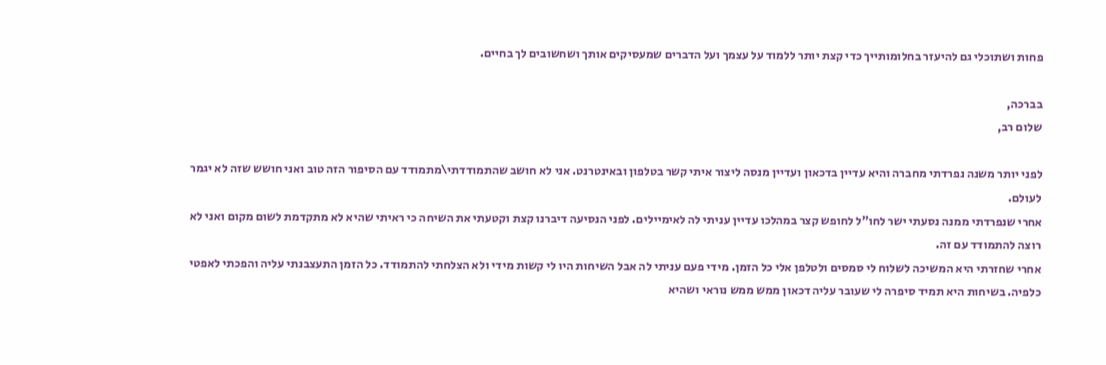פחות ושתוכלי גם להיעזר בחלומותייך כדי קצת יותר ללמוד על עצמך ועל הדברים שמעסיקים אותך ושחשובים לך בחיים.

בברכה,
שלום רב,

לפני יותר משנה נפרדתי מחברה והיא עדיין בדכאון ועדיין מנסה ליצור איתי קשר בטלפון ובאינטרנט. אני לא חושב שהתמודדתי\מתמודד עם הסיפור הזה טוב ואני חושש שזה לא יגמר לעולם.
אחרי שנפרדתי ממנה נסעתי ישר לחו"ל לחופש קצר במהלכו עדיין עניתי לה לאימיילים. לפני הנסיעה דיברנו קצת וקטעתי את השיחה כי ראיתי שהיא לא מתקדמת לשום מקום ואני לא רוצה להתמודד עם זה.
אחרי שחזרתי היא המשיכה לשלוח לי סמסים ולטלפן אלי כל הזמן. מידי פעם עניתי לה אבל השיחות היו לי קשות מידי ולא הצלחתי להתמודד. כל הזמן התעצבנתי עליה והפכתי לאפטי כלפיה. בשיחות היא תמיד סיפרה לי שעובר עליה דכאון ממש ממש נוראי ושהיא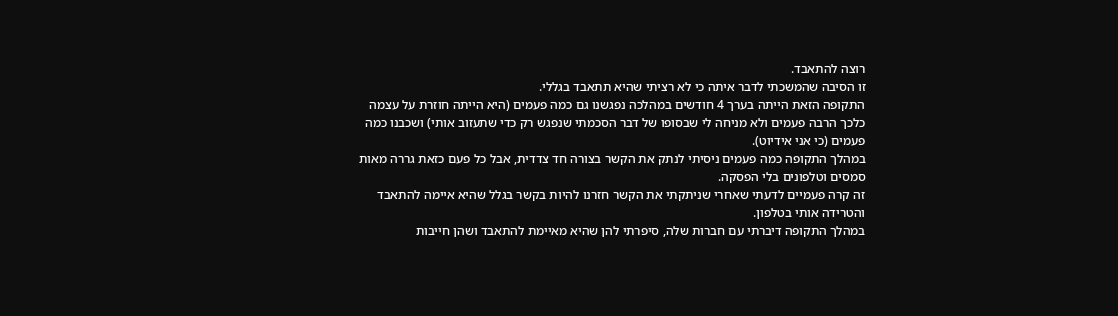רוצה להתאבד.
זו הסיבה שהמשכתי לדבר איתה כי לא רציתי שהיא תתאבד בגללי.
התקופה הזאת הייתה בערך 4 חודשים במהלכה נפגשנו גם כמה פעמים (היא הייתה חוזרת על עצמה כלכך הרבה פעמים ולא מניחה לי שבסופו של דבר הסכמתי שנפגש רק כדי שתעזוב אותי) ושכבנו כמה פעמים (כי אני אידיוט).
במהלך התקופה כמה פעמים ניסיתי לנתק את הקשר בצורה חד צדדית, אבל כל פעם כזאת גררה מאות סמסים וטלפונים בלי הפסקה.
זה קרה פעמיים לדעתי שאחרי שניתקתי את הקשר חזרנו להיות בקשר בגלל שהיא איימה להתאבד והטרידה אותי בטלפון.
במהלך התקופה דיברתי עם חברות שלה, סיפרתי להן שהיא מאיימת להתאבד ושהן חייבות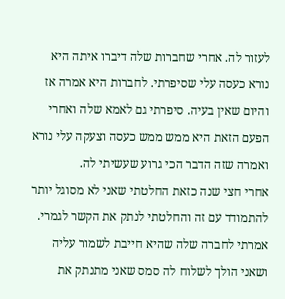לעזור לה. אחרי שחברות שלה דיברו איתה היא נורא כעסה עלי שסיפרתי. לחברות היא אמרה אז והיום שאין בעיה. סיפרתי גם לאמא שלה ואחרי הפעם הזאת היא ממש ממש כעסה וצעקה עלי נורא ואמרה שזה הדבר הכי גרוע שעשיתי לה.
אחרי חצי שנה כזאת החלטתי שאני לא מסוגל יותר להתמודד עם זה והחלטתי לנתק את הקשר לגמרי. אמרתי לחברה שלה שהיא חייבת לשמור עליה ושאני הולך לשלוח לה סמס שאני מתנתק את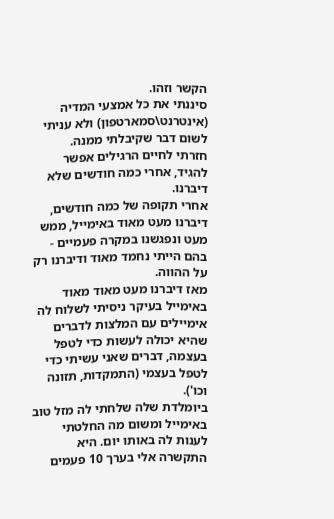הקשר וזהו.
סיננתי את כל אמצעי המדיה (אינטרנט\סמארטפון) ולא עניתי לשום דבר שקיבלתי ממנה.
חזרתי לחיים הרגילים אפשר להגיד, אחרי כמה חודשים שלא דיברנו.
אחרי תקופה של כמה חודשים, דיברנו מעט מאוד באימייל, ממש מעט ונפגשנו במקרה פעמיים - בהם הייתי נחמד מאוד ודיברנו רק על ההווה.
מאז דיברנו מעט מאוד מאוד באימייל בעיקר ניסיתי לשלוח לה אימיילים עם המלצות לדברים שהיא יכולה לעשות כדי לטפל בעצמה, דברים שאני עשיתי כדי לטפל בעצמי (התמקדות, תזונה וכו').
ביומלדת שלה שלחתי לה מזל טוב באימייל ומשום מה החלטתי לענות לה באותו יום. היא התקשרה אלי בערך 10 פעמים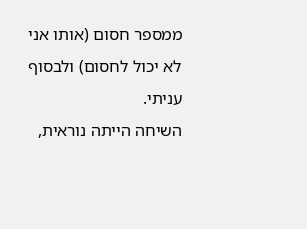ממספר חסום (אותו אני לא יכול לחסום) ולבסוף עניתי.
השיחה הייתה נוראית,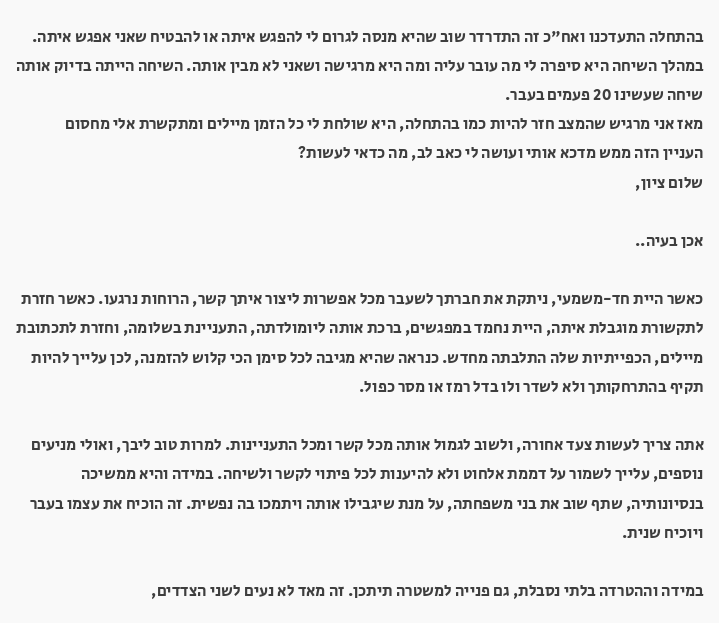בהתחלה התעדכנו ואח"כ זה התדרדר שוב שהיא מנסה לגרום לי להפגש איתה או להבטיח שאני אפגש איתה. במהלך השיחה היא סיפרה לי מה עובר עליה ומה היא מרגישה ושאני לא מבין אותה. השיחה הייתה בדיוק אותה שיחה שעשינו 20 פעמים בעבר.
מאז אני מרגיש שהמצב חזר להיות כמו בהתחלה, היא שולחת לי כל הזמן מיילים ומתקשרת אלי מחסום
העניין הזה ממש מדכא אותי ועושה לי כאב לב, מה כדאי לעשות?
שלום ציון,

אכן בעיה..

כאשר היית חד-משמעי, ניתקת את חברתך לשעבר מכל אפשרות ליצור איתך קשר, הרוחות נרגעו. כאשר חזרת לתקשורת מוגבלת איתה, היית נחמד במפגשים, ברכת אותה ליומולדתה, התעניינת בשלומה, וחזרת לתכתובת מיילים, הכפייתיות שלה התלבתה מחדש. כנראה שהיא מגיבה לכל סימן הכי קלוש להזמנה, לכן עלייך להיות תקיף בהתרחקותך ולא לשדר ולו בדל רמז או מסר כפול.

אתה צריך לעשות צעד אחורה, ולשוב לגמול אותה מכל קשר ומכל התעניינות. למרות טוב ליבך, ואולי מניעים נוספים, עלייך לשמור על דממת אלחוט ולא להיענות לכל פיתוי לקשר ולשיחה. במידה והיא ממשיכה בנסיונותיה, שתף שוב את בני משפחתה, על מנת שיגבילו אותה ויתמכו בה נפשית. זה הוכיח את עצמו בעבר ויוכיח שנית.

במידה וההטרדה בלתי נסבלת, גם פנייה למשטרה תיתכן. זה מאד לא נעים לשני הצדדים,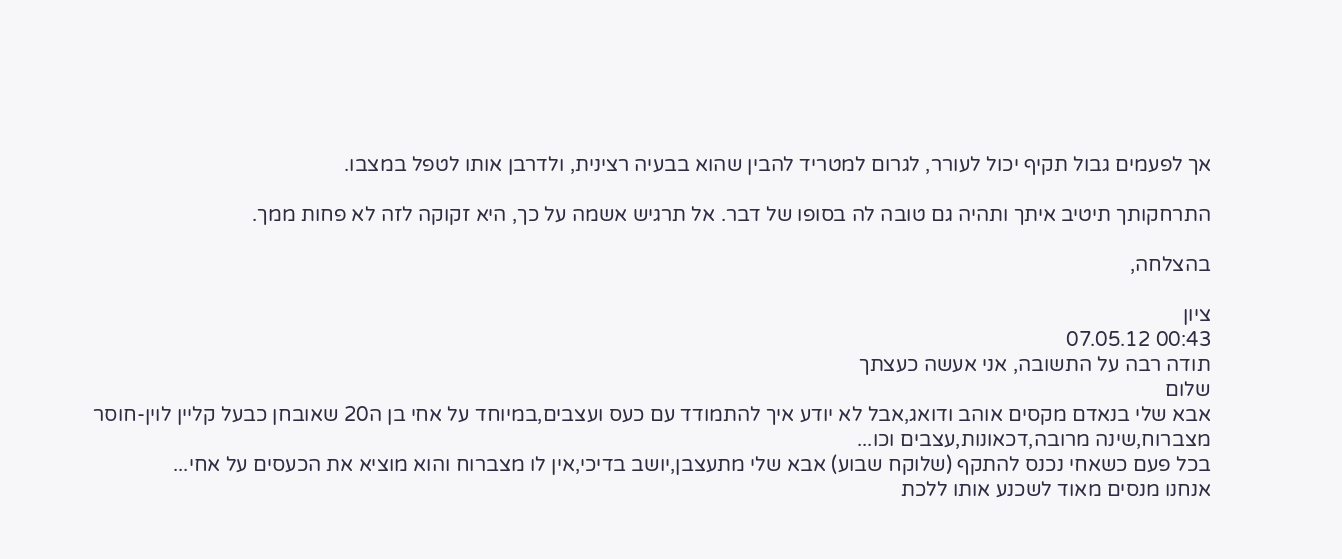אך לפעמים גבול תקיף יכול לעורר, לגרום למטריד להבין שהוא בבעיה רצינית, ולדרבן אותו לטפל במצבו.

התרחקותך תיטיב איתך ותהיה גם טובה לה בסופו של דבר. אל תרגיש אשמה על כך, היא זקוקה לזה לא פחות ממך.

בהצלחה,

ציון
00:43 07.05.12
תודה רבה על התשובה, אני אעשה כעצתך
שלום
אבא שלי בנאדם מקסים אוהב ודואג,אבל לא יודע איך להתמודד עם כעס ועצבים,במיוחד על אחי בן ה20 שאובחן כבעל קליין לוין-חוסר מצברוח,שינה מרובה,דכאונות,עצבים וכו...
בכל פעם כשאחי נכנס להתקף (שלוקח שבוע) אבא שלי מתעצבן,יושב בדיכי,אין לו מצברוח והוא מוציא את הכעסים על אחי...
אנחנו מנסים מאוד לשכנע אותו ללכת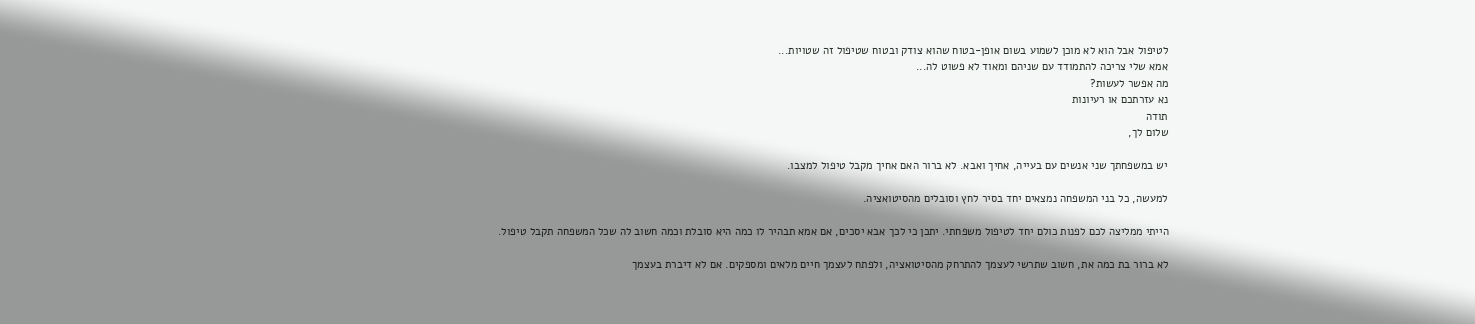לטיפול אבל הוא לא מוכן לשמוע בשום אופן-בטוח שהוא צודק ובטוח שטיפול זה שטויות...
אמא שלי צריכה להתמודד עם שניהם ומאוד לא פשוט לה...
מה אפשר לעשות?
נא עזרתכם או רעיונות
תודה
שלום לך,

יש במשפחתך שני אנשים עם בעייה, אחיך ואבא. לא ברור האם אחיך מקבל טיפול למצבו.

למעשה, כל בני המשפחה נמצאים יחד בסיר לחץ וסובלים מהסיטואציה.

הייתי ממליצה לכם לפנות כולם יחד לטיפול משפחתי. יתכן כי לכך אבא יסכים, אם אמא תבהיר לו כמה היא סובלת וכמה חשוב לה שכל המשפחה תקבל טיפול.

לא ברור בת כמה את, חשוב שתרשי לעצמך להתרחק מהסיטואציה, ולפתח לעצמך חיים מלאים ומספקים. אם לא דיברת בעצמך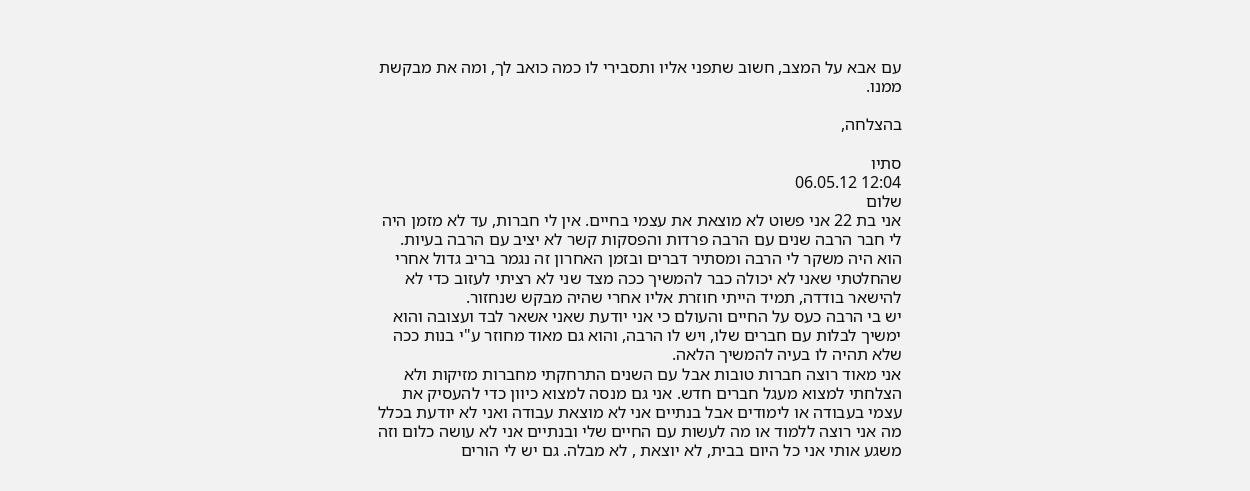עם אבא על המצב, חשוב שתפני אליו ותסבירי לו כמה כואב לך, ומה את מבקשת ממנו.

בהצלחה,

סתיו
12:04 06.05.12
שלום
אני בת 22 אני פשוט לא מוצאת את עצמי בחיים. אין לי חברות, עד לא מזמן היה לי חבר הרבה שנים עם הרבה פרדות והפסקות קשר לא יציב עם הרבה בעיות. הוא היה משקר לי הרבה ומסתיר דברים ובזמן האחרון זה נגמר בריב גדול אחרי שהחלטתי שאני לא יכולה כבר להמשיך ככה מצד שני לא רציתי לעזוב כדי לא להישאר בודדה, תמיד הייתי חוזרת אליו אחרי שהיה מבקש שנחזור.
יש בי הרבה כעס על החיים והעולם כי אני יודעת שאני אשאר לבד ועצובה והוא ימשיך לבלות עם חברים שלו, ויש לו הרבה, והוא גם מאוד מחוזר ע"י בנות ככה שלא תהיה לו בעיה להמשיך הלאה.
אני מאוד רוצה חברות טובות אבל עם השנים התרחקתי מחברות מזיקות ולא הצלחתי למצוא מעגל חברים חדש. אני גם מנסה למצוא כיוון כדי להעסיק את עצמי בעבודה או לימודים אבל בנתיים אני לא מוצאת עבודה ואני לא יודעת בכלל מה אני רוצה ללמוד או מה לעשות עם החיים שלי ובנתיים אני לא עושה כלום וזה משגע אותי אני כל היום בבית, לא יוצאת , לא מבלה. גם יש לי הורים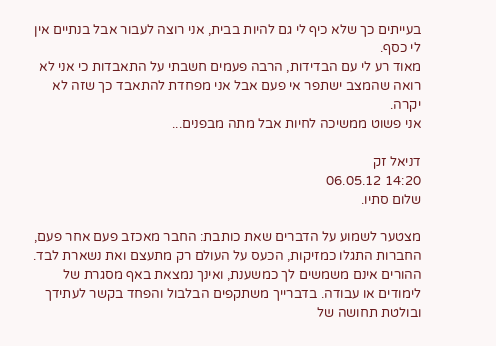בעייתים כך שלא כיף לי גם להיות בבית, אני רוצה לעבור אבל בנתיים אין לי כסף.
מאוד רע לי עם הבדידות, הרבה פעמים חשבתי על התאבדות כי אני לא רואה שהמצב ישתפר אי פעם אבל אני מפחדת להתאבד כך שזה לא יקרה.
אני פשוט ממשיכה לחיות אבל מתה מבפנים...

דניאל זק
14:20 06.05.12
שלום סתיו.

מצטער לשמוע על הדברים שאת כותבת: החבר מאכזב פעם אחר פעם, החברות התגלו כמזיקות, הכעס על העולם רק מתעצם ואת נשארת לבד. ההורים אינם משמשים לך כמשענת, ואינך נמצאת באף מסגרת של לימודים או עבודה. בדברייך משתקפים הבלבול והפחד בקשר לעתידך ובולטת תחושה של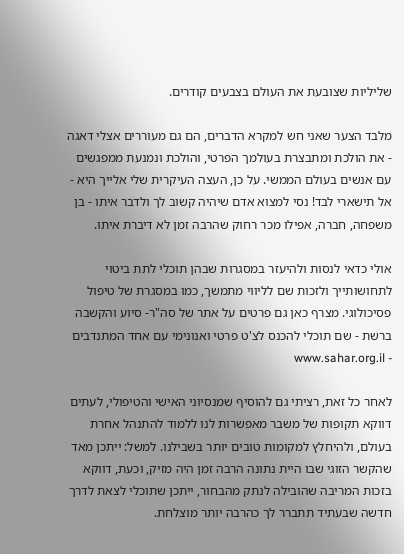שליליות שצובעת את העולם בצבעים קודרים.

מלבד הצער שאני חש למקרא הדברים, הם גם מעוררים אצלי דאגה - את הולכת ומתבצרת בעולמך הפרטי, והולכת ונמנעת ממפגשים עם אנשים בעולם הממשי. על כן, העצה העיקרית שלי אלייך היא - אל תישארי לבד! נסי למצוא אדם שיהיה קשוב לך ולדבר איתו - בן משפחה, חברה, אפילו מכר רחוק שהרבה זמן לא דיברת איתו.

אולי כדאי לנסות ולהיעזר במסגרות שבהן תוכלי לתת ביטוי לתחושותייך ולזכות שם לליווי מתמשך, כמו במסגרת של טיפול פסיכולוגי. מצרף כאן גם פרטים על אתר של סה"ר- סיוע והקשבה ברשת - שם תוכלי להכנס לצ'ט פרטי ואנונימי עם אחד המתנדבים - www.sahar.org.il

לאחר כל זאת, רציתי גם להוסיף שמנסיוני האישי והטיפולי, לעתים דווקא תקופות של משבר מאפשרות לנו ללמוד להתנהל אחרת בעולם, ולהיחלץ למקומות טובים יותר בשבילנו. למשל: ייתכן מאד שהקשר הזוגי שבו היית נתונה הרבה זמן היה מזיק, וכעת, דווקא בזכות המריבה שהובילה לנתק מהבחור, ייתכן שתוכלי לצאת לדרך חדשה שבעתיד תתברר לך כהרבה יותר מוצלחת.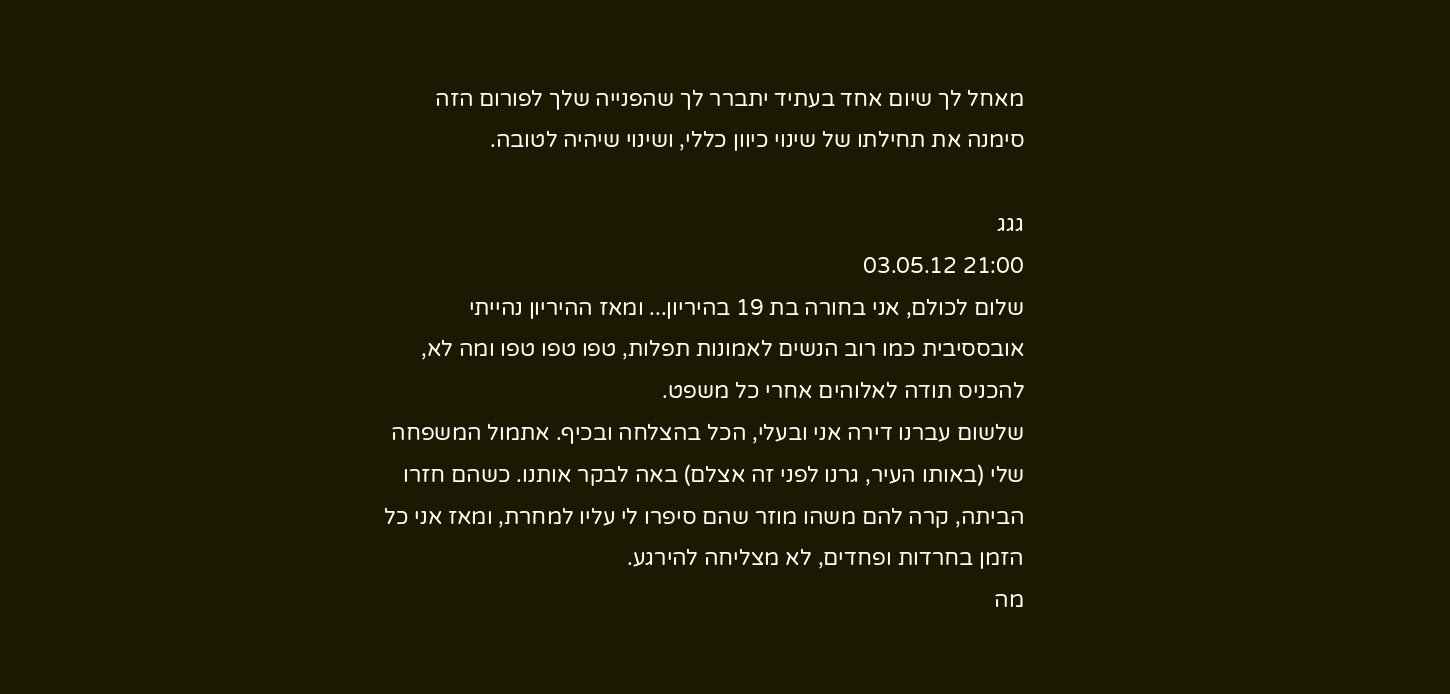מאחל לך שיום אחד בעתיד יתברר לך שהפנייה שלך לפורום הזה סימנה את תחילתו של שינוי כיוון כללי, ושינוי שיהיה לטובה.

גגג
21:00 03.05.12
שלום לכולם, אני בחורה בת 19 בהיריון... ומאז ההיריון נהייתי אובססיבית כמו רוב הנשים לאמונות תפלות, טפו טפו טפו ומה לא, להכניס תודה לאלוהים אחרי כל משפט.
שלשום עברנו דירה אני ובעלי, הכל בהצלחה ובכיף. אתמול המשפחה שלי (באותו העיר, גרנו לפני זה אצלם) באה לבקר אותנו. כשהם חזרו הביתה, קרה להם משהו מוזר שהם סיפרו לי עליו למחרת, ומאז אני כל הזמן בחרדות ופחדים, לא מצליחה להירגע.
מה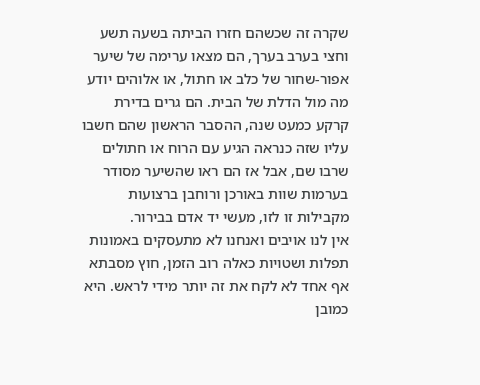שקרה זה שכשהם חזרו הביתה בשעה תשע וחצי בערב בערך, הם מצאו ערימה של שיער אפור-שחור של כלב או חתול, או אלוהים יודע מה מול הדלת של הבית. הם גרים בדירת קרקע כמעט שנה, ההסבר הראשון שהם חשבו עליו שזה כנראה הגיע עם הרוח או חתולים שרבו שם, אבל אז הם ראו שהשיער מסודר בערמות שוות באורכן ורוחבן ברצועות מקבילות זו לזו, מעשי יד אדם בבירור.
אין לנו אויבים ואנחנו לא מתעסקים באמונות תפלות ושטויות כאלה רוב הזמן, חוץ מסבתא אף אחד לא לקח את זה יותר מידי לראש. היא כמובן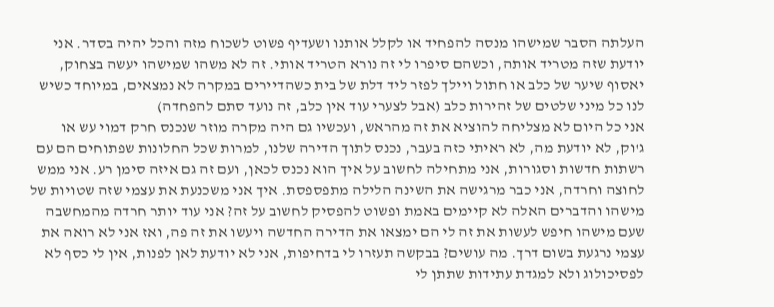העלתה הסבר שמישהו מנסה להפחיד או לקלל אותנו ושעדיף פשוט לשכוח מזה והכל יהיה בסדר. אני יודעת שזה מטריד אותה, וכשהם סיפרו לי זה נורא הטריד אותי. זה לא משהו שמישהו יעשה בצחוק, יאסוף שיער של כלב או חתול ויילך לפזר ליד דלת של בית כשהדיירים במקרה לא נמצאים, במיוחד כשיש לנו כל מיני שלטים של זהירות כלב (אבל לצערי עוד אין כלב, זה נועד סתם להפחדה)
אני כל היום לא מצליחה להוציא את זה מהראש, ועכשיו גם היה מקרה מוזר שנכנס חרק דמוי עש או ג'וק, לא יודעת מה, לא ראיתי כזה בעבר, נכנס לתוך הדירה שלנו, למרות שכל החלונות שפתוחים הם עם רשתות חדשות וסגורות, אני מתחילה לחשוב על איך הוא נכנס לכאן, ועם זה גם איזה סימן רע. אני ממש לחוצה וחרדה, אני כבר מרגישה את השינה הלילה מתפספסת. איך אני משכנעת את עצמי שזה שטויות של מישהו והדברים האלה לא קיימים באמת ופשוט להפסיק לחשוב על זה? אני עוד יותר חרדה מהמחשבה שעם מישהו חיפש לעשות את זה לי הם ימצאו את הדירה החדשה ויעשו את זה פה, ואז אני לא רואה את עצמי נרגעת בשום דרך. מה עושים? בבקשה תעזרו לי בדחיפות, אני לא יודעת לאן לפנות, אין לי כסף לא לפסיכולוג ולא למגדת עתידות שתתן לי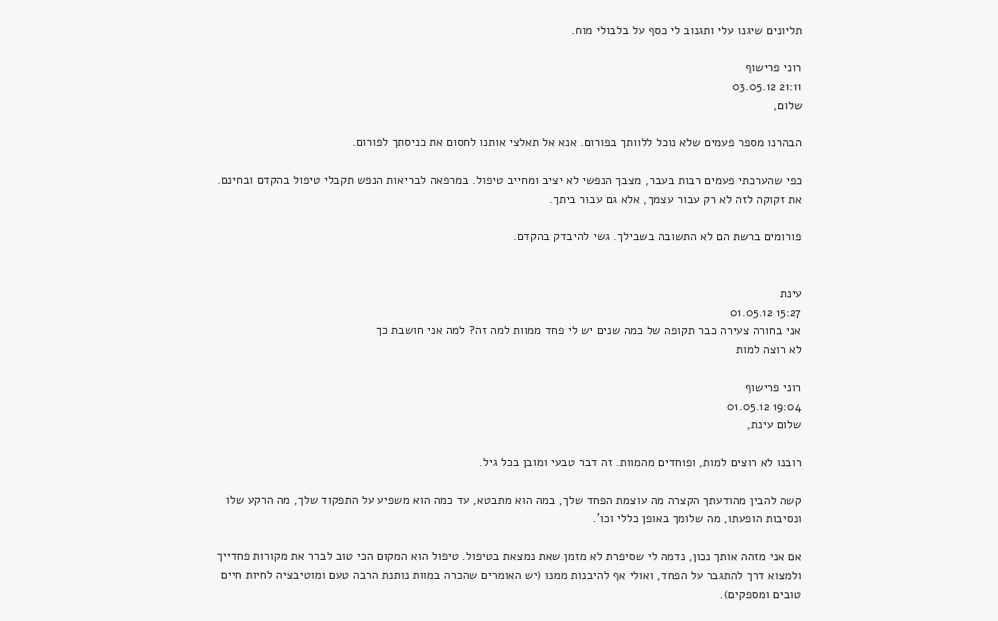תליונים שיגנו עלי ותגנוב לי כסף על בלבולי מוח.

רוני פרישוף
21:11 03.05.12
שלום,

הבהרנו מספר פעמים שלא נוכל ללוותך בפורום. אנא אל תאלצי אותנו לחסום את כניסתך לפורום.

כפי שהערכתי פעמים רבות בעבר, מצבך הנפשי לא יציב ומחייב טיפול. במרפאה לבריאות הנפש תקבלי טיפול בהקדם ובחינם. את זקוקה לזה לא רק עבור עצמך, אלא גם עבור ביתך.

פורומים ברשת הם לא התשובה בשבילך. גשי להיבדק בהקדם.


עינת
15:27 01.05.12
אני בחורה צעירה כבר תקופה של כמה שנים יש לי פחד ממוות למה זה? למה אני חושבת כך
לא רוצה למות

רוני פרישוף
19:04 01.05.12
שלום עינת,

רובנו לא רוצים למות, ופוחדים מהמוות. זה דבר טבעי ומובן בכל גיל.

קשה להבין מהודעתך הקצרה מה עוצמת הפחד שלך, במה הוא מתבטא, עד כמה הוא משפיע על התפקוד שלך, מה הרקע שלו ונסיבות הופעתו, מה שלומך באופן כללי וכו'.

אם אני מזהה אותך נכון, נדמה לי שסיפרת לא מזמן שאת נמצאת בטיפול. טיפול הוא המקום הכי טוב לברר את מקורות פחדייך ולמצוא דרך להתגבר על הפחד, ואולי אף להיבנות ממנו (יש האומרים שהכרה במוות נותנת הרבה טעם ומוטיבציה לחיות חיים טובים ומספקים).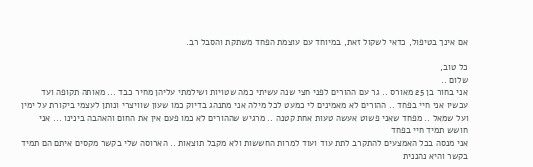אם אינך בטיפול, כדאי לשקול זאת, במיוחד עם עוצמת הפחד משתקת והסבל רב.

כל טוב,
שלום ..
אני בחור בן 25 מאורס .. גר עם ההורים לפני חצי שנה עשיתי כמה שטויות ושילמתי עליהן מחיר כבד ... מאותה תקופה ועד עכשיו אני חיי בפחד .. ההורים לא מאמינים לי כמעט לכל מילה אני מתנהג בדיוק כמו שעון שוויצרי ונותן לעצמי ביקורת על ימין ועל שמאל .. מפחד שאני פשוט אעשה טעות אחת קטנה .. מרגיש שההורים לא כמו פעם אין את החום והאהבה בינינו ... אני חושש תמיד חיי בפחד
אני מנסה בכל האמצעים להתקרב לתת עוד ועוד למרות החששות ולא מקבל תוצאות .. הארוסה שלי בקשר מקסים איתם הם תמיד בקשר והיא נהננית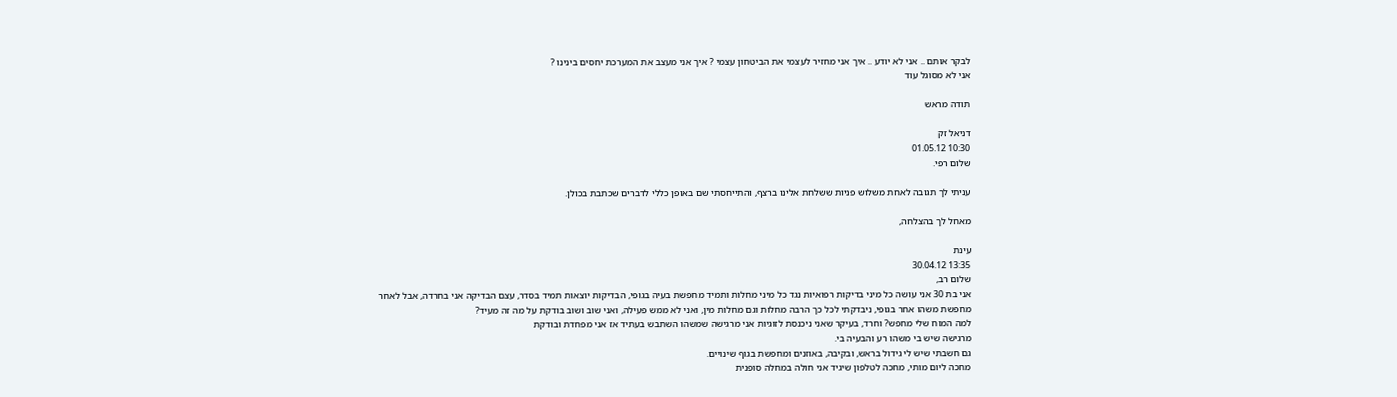לבקר אותם .. אני לא יודע .. איך אני מחזיר לעצמי את הביטחון עצמי ? איך אני מעצב את המערכת יחסים בינינו ?
אני לא מסוגל עוד

תודה מראש

דניאל זק
10:30 01.05.12
שלום רפי.

עניתי לך תגובה לאחת משלוש פניות ששלחת אלינו ברצף, והתייחסתי שם באופן כללי לדברים שכתבת בכולן.

מאחל לך בהצלחה,

עינת
13:35 30.04.12
שלום רב,
אני בת 30 אני עושה כל מיני בדיקות רפואיות נגד כל מיני מחלות ותמיד מחפשת בעיה בגופי, הבדיקות יוצאות תמיד בסדר, עצם הבדיקה אני בחרדה, אבל לאחר מחפשת משהו אחר בגופי, ניבדקתי לכל כך הרבה מחלות וגם מחלות מין, ואני לא ממש פעילה, ואני שוב ושוב בודקת על מה זה מעיד?
למה המוח שלי מחפש? וחרד, בעיקר שאני ניכנסת לזוגיות אני מרגישה שמשהו השתבש בעתיד אז אני מפחדת ובודקת
מרגישה שיש בי משהו רע והבעיה בי.
גם חשבתי שיש לי גידול בראש, ובקיבה, באוזנים ומחפשת בגוף שינויים.
מחכה ליום מותי, מחכה לטלפון שיגיד אני חולה במחלה סופנית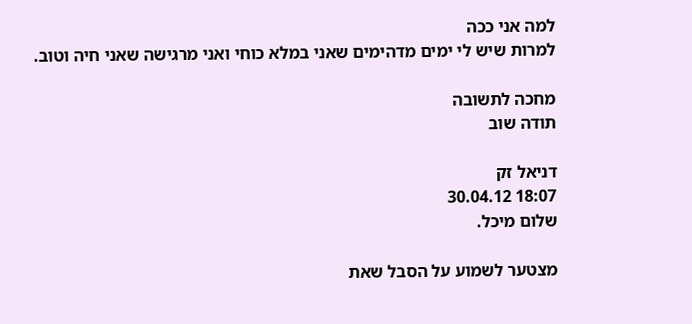למה אני ככה
למרות שיש לי ימים מדהימים שאני במלא כוחי ואני מרגישה שאני חיה וטוב.

מחכה לתשובה
תודה שוב

דניאל זק
18:07 30.04.12
שלום מיכל.

מצטער לשמוע על הסבל שאת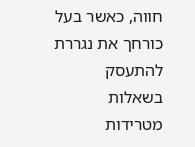חווה, כאשר בעל כורחך את נגררת להתעסק בשאלות מטרידות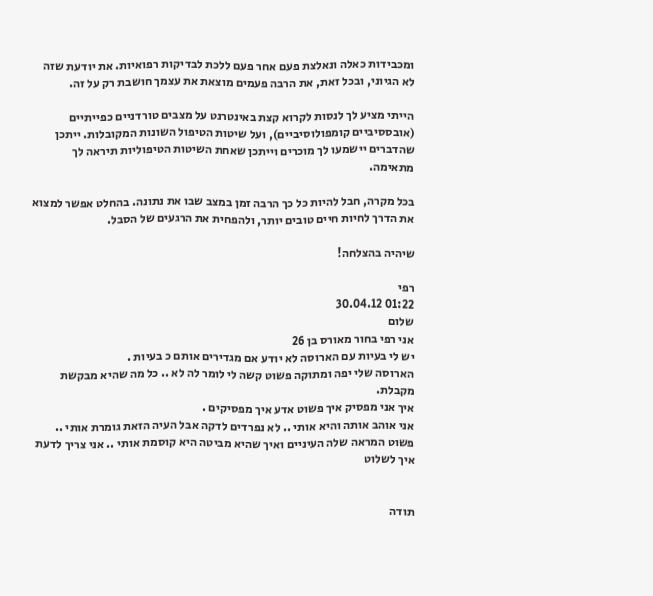ומכבידות כאלה ונאלצת פעם אחר פעם ללכת לבדיקות רפואיות. את יודעת שזה לא הגיוני, ובכל זאת, את הרבה פעמים מוצאת את עצמך חושבת רק על זה.

הייתי מציע לך לנסות לקרוא קצת באינטרנט על מצבים טורדניים כפייתיים (אובססיביים קומפולוסיביים), ועל שיטות הטיפול השונות המקובלות. ייתכן שהדברים יישמעו לך מוכרים וייתכן שאחת השיטות הטיפוליות תיראה לך מתאימה.

בכל מקרה, חבל להיות כל כך הרבה זמן במצב שבו את נתונה. בהחלט אפשר למצוא את הדרך לחיות חיים טובים יותר, ולהפחית את הרגעים של הסבל.

שיהיה בהצלחה!

רפי
01:22 30.04.12
שלום
אני רפי בחור מאורס בן 26
יש לי בעיות עם הארוסה לא יודע אם מגדירים אותם כ בעיות .
הארוסה שלי יפה ומתוקה פשוט קשה לי לומר לה לא .. כל מה שהיא מבקשת מקבלת.
איך אני מפסיק איך פשוט אדע איך מפסיקים .
אני אוהב אותה והיא אותי .. לא נפרדים לדקה אבל העיה הזאת גומרת אותי .. פשוט המראה שלה העיניים ואיך שהיא מביטה היא קוסמת אותי .. אני צריך לדעת איך לשלוט


תודה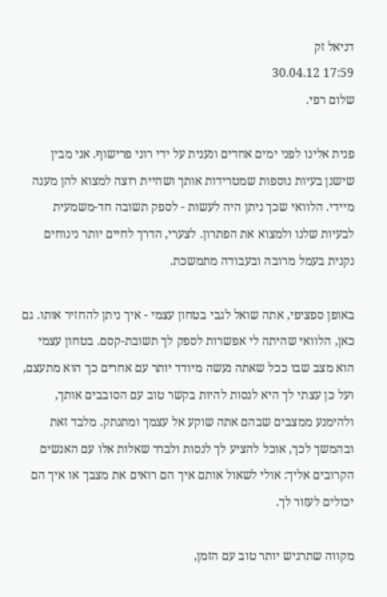דניאל זק
17:59 30.04.12
שלום רפי.

פנית אלינו לפני ימים אחדים ונענית על ידי רוני פרישוף. אני מבין שישנן בעיות נוספות שמטרידות אותך ושהיית רוצה למצוא להן מענה מיידי. הלוואי שכך ניתן היה לעשות - לספק תשובה חד-משמעית לבעיות שלנו ולמצוא את הפתרון. לצערי, הדרך לחיים יותר נינוחים נקנית בעמל מרובה ובעבודה מתמשכת.

באופן ספציפי, אתה שואל לגבי בטחון עצמי - איך ניתן להחזיר אותו. גם כאן, הלוואי שהיתה לי אפשרות לספק לך תשובת-קסם. בטחון עצמי הוא מצב שבו ככל שאתה נעשה מיודד יותר עם אחרים כך הוא מתעצם, ועל כן עצתי לך היא לנסות להיות בקשר טוב עם הסובבים אותך, ולהימנע ממצבים שבהם אתה שוקע אל עצמך ומתנתק. מלבד זאת ובהמשך לכך, אוכל להציע לך לנסות ולברר שאלות אלו עם האנשים הקרובים אליך: אולי לשאול אותם איך הם רואים את מצבך או איך הם יכולים לעזור לך.

מקווה שתרגיש יותר טוב עם הזמן,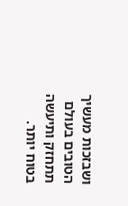ושבזכות מעשיך הטובים בעולם תתחזק ותיעשה בטוח יותר.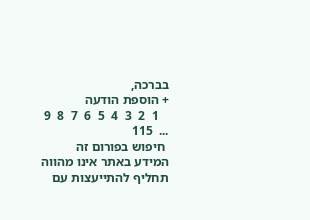בברכה,
+ הוספת הודעה
   1  2  3  4  5  6  7  8  9  ...  115
 חיפוש בפורום זה
המידע באתר אינו מהווה תחליף להתייעצות עם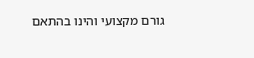גורם מקצועי והינו בהתאם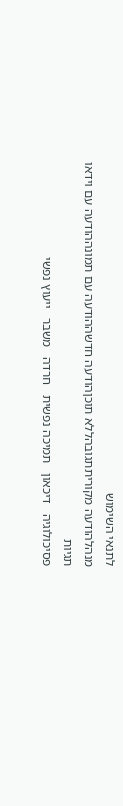לתנאי השימוש
מנהלהודעה מקוריתתגובהללא תוכןהודעה חדשההודעה עם תמונההודעה עם וידאו
תגיות
פסיכולוגיה   דיכאון   תמיכה נפשית   חרדה   משבר   ייעוץ נפשי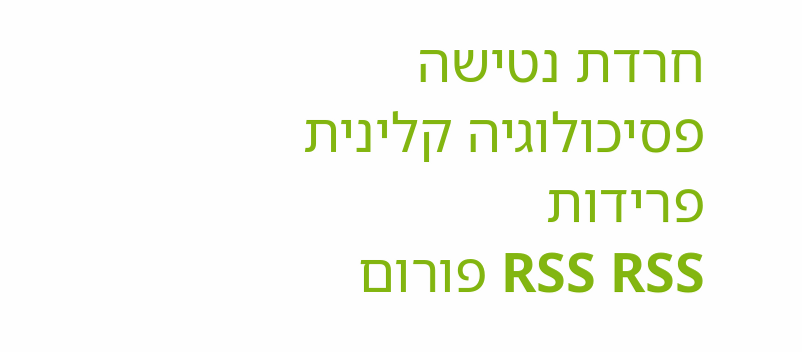חרדת נטישה   פסיכולוגיה קלינית   פרידות
RSS RSS פורום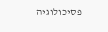פסיכולוגיה